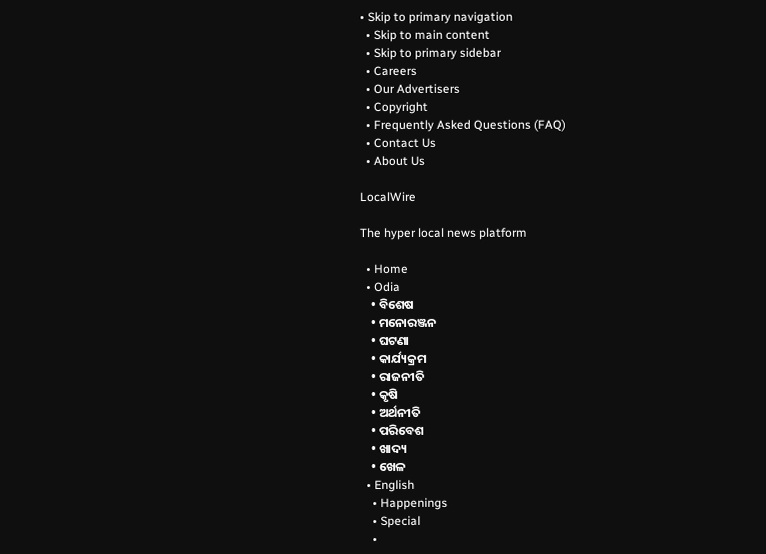• Skip to primary navigation
  • Skip to main content
  • Skip to primary sidebar
  • Careers
  • Our Advertisers
  • Copyright
  • Frequently Asked Questions (FAQ)
  • Contact Us
  • About Us

LocalWire

The hyper local news platform

  • Home
  • Odia
    • ବିଶେଷ
    • ମନୋରଞ୍ଜନ
    • ଘଟଣା
    • କାର୍ଯ୍ୟକ୍ରମ
    • ରାଜନୀତି
    • କୃଷି
    • ଅର୍ଥନୀତି
    • ପରିବେଶ
    • ଖାଦ୍ୟ
    • ଖେଳ
  • English
    • Happenings
    • Special
    •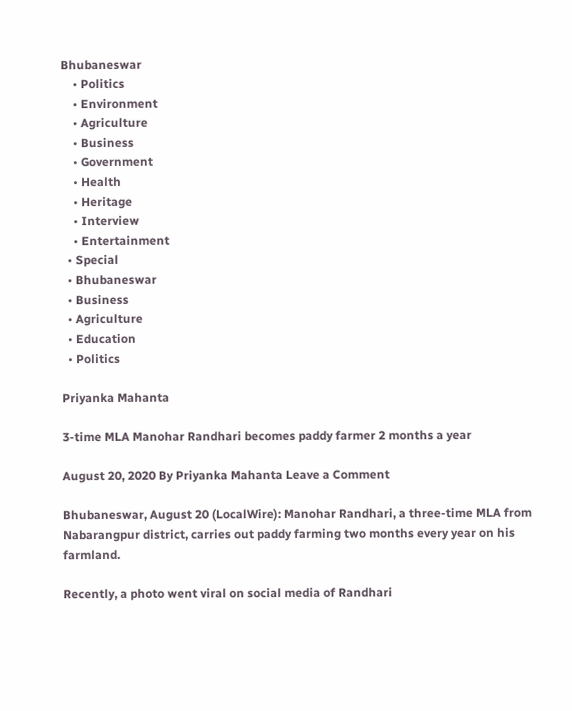Bhubaneswar
    • Politics
    • Environment
    • Agriculture
    • Business
    • Government
    • Health
    • Heritage
    • Interview
    • Entertainment
  • Special
  • Bhubaneswar
  • Business
  • Agriculture
  • Education
  • Politics

Priyanka Mahanta

3-time MLA Manohar Randhari becomes paddy farmer 2 months a year

August 20, 2020 By Priyanka Mahanta Leave a Comment

Bhubaneswar, August 20 (LocalWire): Manohar Randhari, a three-time MLA from Nabarangpur district, carries out paddy farming two months every year on his farmland.

Recently, a photo went viral on social media of Randhari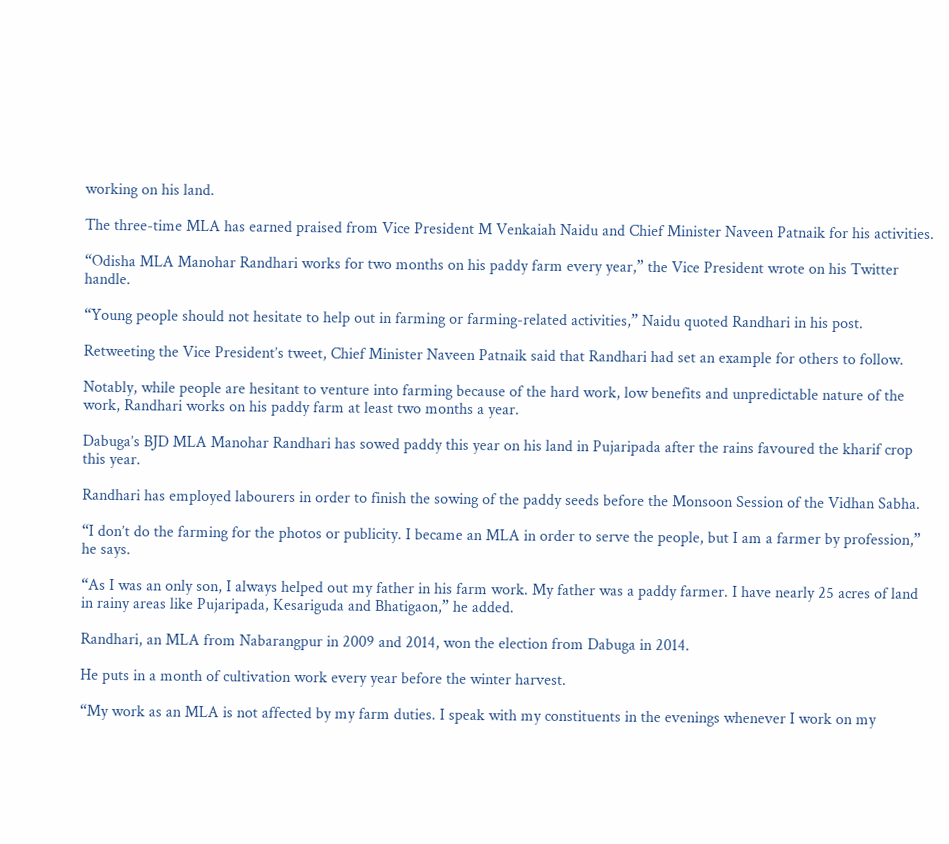working on his land.

The three-time MLA has earned praised from Vice President M Venkaiah Naidu and Chief Minister Naveen Patnaik for his activities.

“Odisha MLA Manohar Randhari works for two months on his paddy farm every year,” the Vice President wrote on his Twitter handle.

“Young people should not hesitate to help out in farming or farming-related activities,” Naidu quoted Randhari in his post.

Retweeting the Vice President’s tweet, Chief Minister Naveen Patnaik said that Randhari had set an example for others to follow.

Notably, while people are hesitant to venture into farming because of the hard work, low benefits and unpredictable nature of the work, Randhari works on his paddy farm at least two months a year.

Dabuga’s BJD MLA Manohar Randhari has sowed paddy this year on his land in Pujaripada after the rains favoured the kharif crop this year.

Randhari has employed labourers in order to finish the sowing of the paddy seeds before the Monsoon Session of the Vidhan Sabha.

“I don’t do the farming for the photos or publicity. I became an MLA in order to serve the people, but I am a farmer by profession,” he says.

“As I was an only son, I always helped out my father in his farm work. My father was a paddy farmer. I have nearly 25 acres of land in rainy areas like Pujaripada, Kesariguda and Bhatigaon,” he added.

Randhari, an MLA from Nabarangpur in 2009 and 2014, won the election from Dabuga in 2014.

He puts in a month of cultivation work every year before the winter harvest.

“My work as an MLA is not affected by my farm duties. I speak with my constituents in the evenings whenever I work on my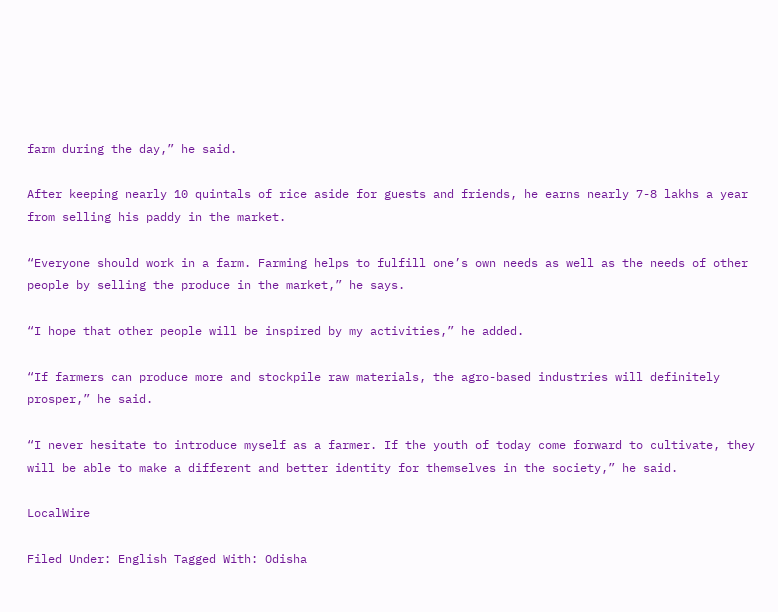farm during the day,” he said.

After keeping nearly 10 quintals of rice aside for guests and friends, he earns nearly 7-8 lakhs a year from selling his paddy in the market.

“Everyone should work in a farm. Farming helps to fulfill one’s own needs as well as the needs of other people by selling the produce in the market,” he says.

“I hope that other people will be inspired by my activities,” he added.

“If farmers can produce more and stockpile raw materials, the agro-based industries will definitely prosper,” he said.

“I never hesitate to introduce myself as a farmer. If the youth of today come forward to cultivate, they will be able to make a different and better identity for themselves in the society,” he said.

LocalWire

Filed Under: English Tagged With: Odisha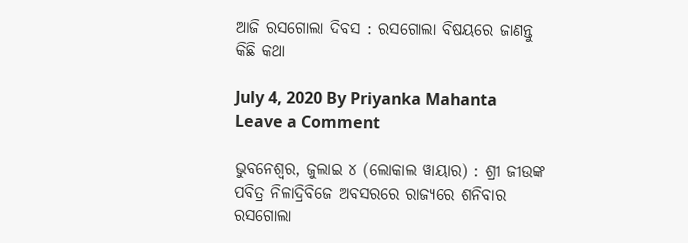ଆଜି ରସଗୋଲା ଦିବସ : ରସଗୋଲା ବିଷୟରେ ଜାଣନ୍ତୁ କିଛି କଥା

July 4, 2020 By Priyanka Mahanta Leave a Comment

ଭୁବନେଶ୍ୱର, ଜୁଲାଇ ୪ (ଲୋକାଲ ୱାୟାର) : ଶ୍ରୀ ଜୀଉଙ୍କ ପବିତ୍ର ନିଳାଦ୍ରିବିଜେ ଅବସରରେ ରାଜ୍ୟରେ ଶନିବାର ରସଗୋଲା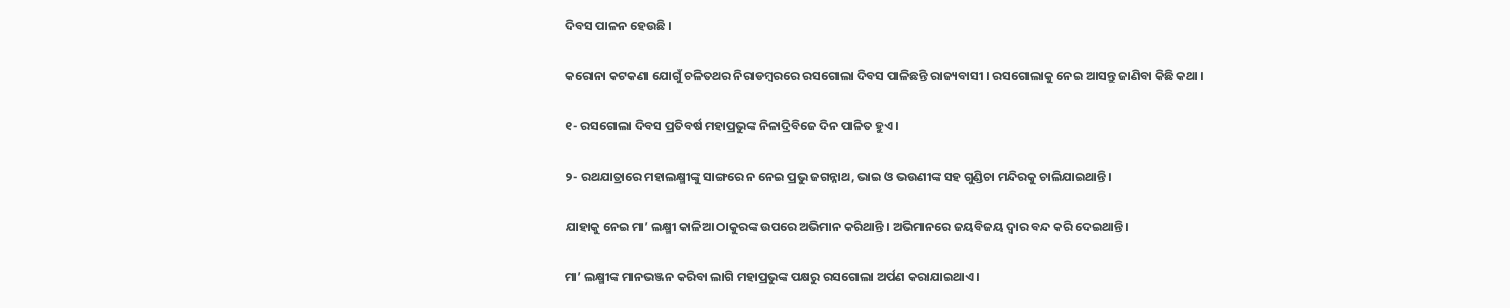ଦିବସ ପାଳନ ହେଉଛି ।

କରୋନା କଟକଣା ଯୋଗୁଁ ଚଳିତଥର ନିରାଡମ୍ବରରେ ରସଗୋଲା ଦିବସ ପାଳିଛନ୍ତି ରାଜ୍ୟବାସୀ । ରସଗୋଲାକୁ ନେଇ ଆସନ୍ତୁ ଜାଣିବା କିଛି କଥା ।

୧- ରସଗୋଲା ଦିବସ ପ୍ରତିବର୍ଷ ମହାପ୍ରଭୁଙ୍କ ନିଳାଦ୍ରିବିଜେ ଦିନ ପାଳିତ ହୁଏ ।

୨- ରଥଯାତ୍ରାରେ ମହାଲକ୍ଷ୍ମୀଙ୍କୁ ସାଙ୍ଗରେ ନ ନେଇ ପ୍ରଭୁ ଜଗନ୍ନାଥ, ଭାଇ ଓ ଭଉଣୀଙ୍କ ସହ ଗୁଣ୍ଡିଚା ମନ୍ଦିରକୁ ଚାଲିଯାଇଥାନ୍ତି ।

ଯାହାକୁ ନେଇ ମା’ ଲକ୍ଷ୍ମୀ କାଳିଆ ଠାକୁରଙ୍କ ଉପରେ ଅଭିମାନ କରିଥାନ୍ତି । ଅଭିମାନରେ ଜୟବିଜୟ ଦ୍ୱାର ବନ୍ଦ କରି ଦେଇଥାନ୍ତି ।

ମା’ ଲକ୍ଷ୍ମୀଙ୍କ ମାନଭଞ୍ଜନ କରିବା ଲାଗି ମହାପ୍ରଭୁଙ୍କ ପକ୍ଷରୁ ରସଗୋଲା ଅର୍ପଣ କରାଯାଇଥାଏ ।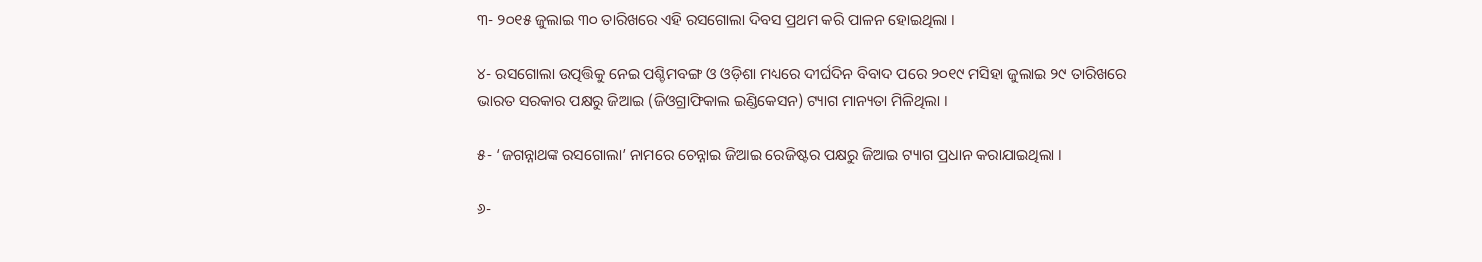୩- ୨୦୧୫ ଜୁଲାଇ ୩୦ ତାରିଖରେ ଏହି ରସଗୋଲା ଦିବସ ପ୍ରଥମ କରି ପାଳନ ହୋଇଥିଲା ।

୪- ରସଗୋଲା ଉତ୍ପତ୍ତିକୁ ନେଇ ପଶ୍ଚିମବଙ୍ଗ ଓ ଓଡ଼ିଶା ମଧ୍ୟରେ ଦୀର୍ଘଦିନ ବିବାଦ ପରେ ୨୦୧୯ ମସିହା ଜୁଲାଇ ୨୯ ତାରିଖରେ ଭାରତ ସରକାର ପକ୍ଷରୁ ଜିଆଇ (ଜିଓଗ୍ରାଫିକାଲ ଇଣ୍ଡିକେସନ) ଟ୍ୟାଗ ମାନ୍ୟତା ମିଳିଥିଲା ।

୫- ‘ଜଗନ୍ନାଥଙ୍କ ରସଗୋଲା’ ନାମରେ ଚେନ୍ନାଇ ଜିଆଇ ରେଜିଷ୍ଟର ପକ୍ଷରୁ ଜିଆଇ ଟ୍ୟାଗ ପ୍ରଧାନ କରାଯାଇଥିଲା ।

୬-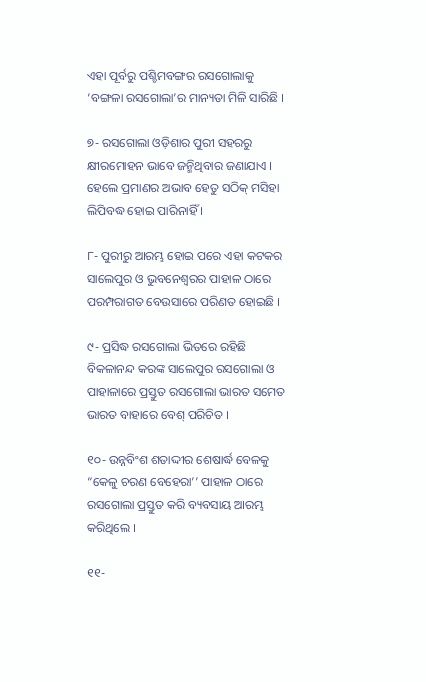ଏହା ପୂର୍ବରୁ ପଶ୍ଚିମବଙ୍ଗର ରସଗୋଲାକୁ ‘ବଙ୍ଗଳା ରସଗୋଲା’ର ମାନ୍ୟତା ମିଳି ସାରିଛି ।

୭- ରସଗୋଲା ଓଡ଼ିଶାର ପୁରୀ ସହରରୁ କ୍ଷୀରମୋହନ ଭାବେ ଜନ୍ମିଥିବାର ଜଣାଯାଏ । ହେଲେ ପ୍ରମାଣର ଅଭାବ ହେତୁ ସଠିକ୍ ମସିହା ଲିପିବଦ୍ଧ ହୋଇ ପାରିନାହିଁ ।

୮- ପୁରୀରୁ ଆରମ୍ଭ ହୋଇ ପରେ ଏହା କଟକର ସାଲେପୁର ଓ ଭୁବନେଶ୍ୱରର ପାହାଳ ଠାରେ ପରମ୍ପରାଗତ ବେଉସାରେ ପରିଣତ ହୋଇଛି ।

୯- ପ୍ରସିଦ୍ଧ ରସଗୋଲା ଭିତରେ ରହିଛି ବିକଳାନନ୍ଦ କରଙ୍କ ସାଲେପୁର ରସଗୋଲା ଓ ପାହାଳାରେ ପ୍ରସ୍ତୁତ ରସଗୋଲା ଭାରତ ସମେତ ଭାରତ ବାହାରେ ବେଶ୍ ପରିଚିତ ।

୧୦- ଉନ୍ନବିଂଶ ଶତାଦ୍ଦୀର ଶେଷାର୍ଦ୍ଧ ବେଳକୁ “କେଳୁ ଚରଣ ବେହେରା’’ ପାହାଳ ଠାରେ ରସଗୋଲା ପ୍ରସ୍ତୁତ କରି ବ୍ୟବସାୟ ଆରମ୍ଭ କରିଥିଲେ ।

୧୧-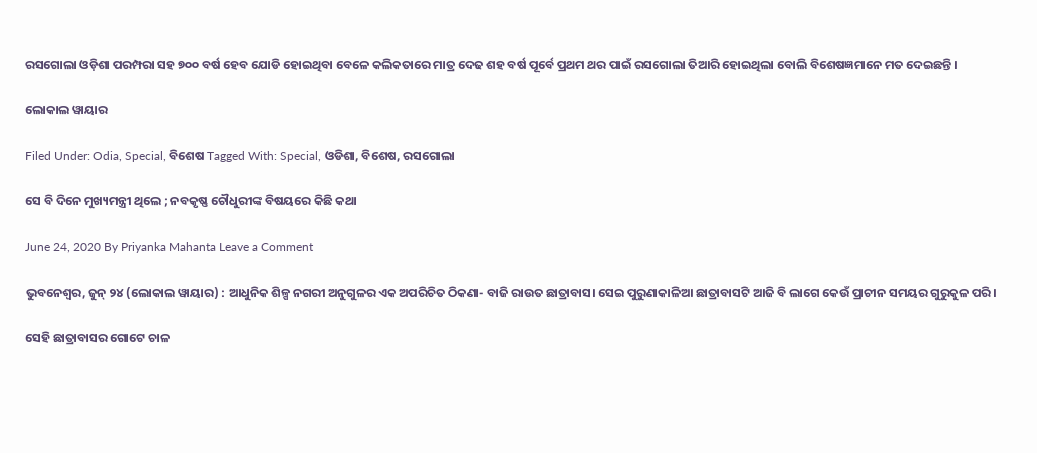ରସଗୋଲା ଓଡ଼ିଶା ପରମ୍ପରା ସହ ୭୦୦ ବର୍ଷ ହେବ ଯୋଡି ହୋଇଥିବା ବେଳେ କଲିକତାରେ ମାତ୍ର ଦେଢ ଶହ ବର୍ଷ ପୂର୍ବେ ପ୍ରଥମ ଥର ପାଇଁ ରସଗୋଲା ତିଆରି ହୋଇଥିଲା ବୋଲି ବିଶେଷଜ୍ଞମାନେ ମତ ଦେଇଛନ୍ତି ।

ଲୋକାଲ ୱାୟାର

Filed Under: Odia, Special, ବିଶେଷ Tagged With: Special, ଓଡିଶା, ବିଶେଷ, ରସଗୋଲା

ସେ ବି ଦିନେ ମୁଖ୍ୟମନ୍ତ୍ରୀ ଥିଲେ ; ନବକୃଷ୍ଣ ଚୌଧୁରୀଙ୍କ ବିଷୟରେ କିଛି କଥା

June 24, 2020 By Priyanka Mahanta Leave a Comment

ଭୁବନେଶ୍ୱର, ଜୁନ୍ ୨୪ (ଲୋକାଲ ୱାୟାର) : ଆଧୁନିକ ଶିଳ୍ପ ନଗରୀ ଅନୁଗୁଳର ଏକ ଅପରିଚିତ ଠିକଣା- ବାଜି ରାଉତ ଛାତ୍ରାବାସ। ସେଇ ପୁରୁଣାକାଳିଆ ଛାତ୍ରାବାସଟି ଆଜି ବି ଲାଗେ କେଉଁ ପ୍ରାଚୀନ ସମୟର ଗୁରୁକୁଳ ପରି।

ସେହି ଛାତ୍ରାବାସର ଗୋଟେ ଚାଳ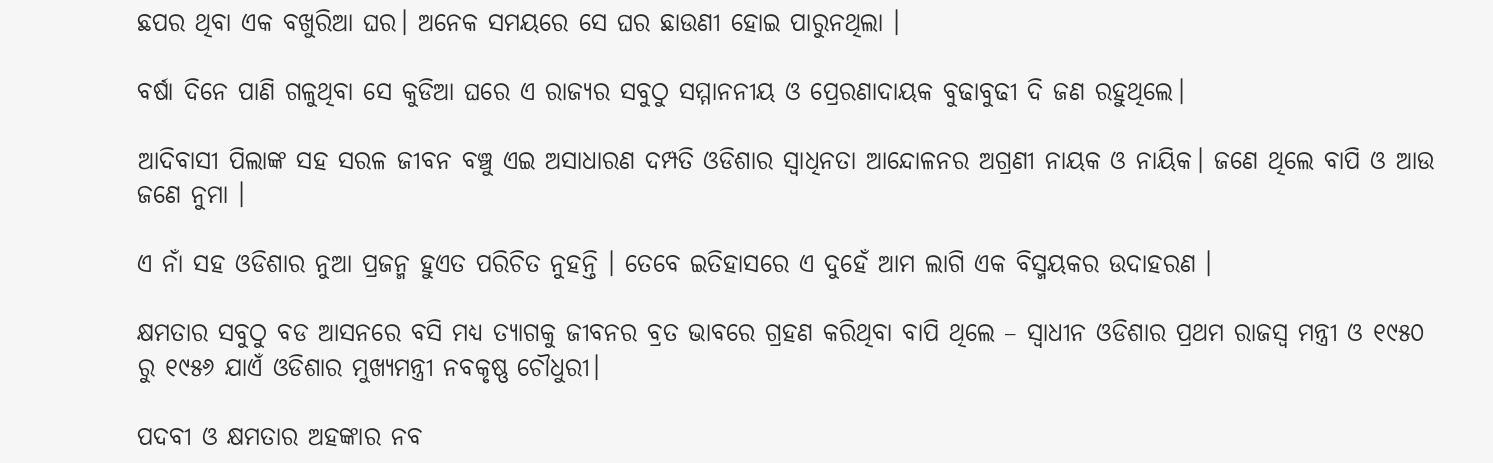ଛପର ଥିବା ଏକ ବଖୁରିଆ ଘର। ଅନେକ ସମୟରେ ସେ ଘର ଛାଉଣୀ ହୋଇ ପାରୁନଥିଲା ।

ବର୍ଷା ଦିନେ ପାଣି ଗଳୁଥିବା ସେ କୁଡିଆ ଘରେ ଏ ରାଜ୍ୟର ସବୁଠୁ ସମ୍ମାନନୀୟ ଓ ପ୍ରେରଣାଦାୟକ ବୁଢାବୁଢୀ ଦି ଜଣ ରହୁଥିଲେ।

ଆଦିବାସୀ ପିଲାଙ୍କ ସହ ସରଳ ଜୀବନ ବଞ୍ଚୁ ଏଇ ଅସାଧାରଣ ଦମ୍ପତି ଓଡିଶାର ସ୍ୱାଧିନତା ଆନ୍ଦୋଳନର ଅଗ୍ରଣୀ ନାୟକ ଓ ନାୟିକ। ଜଣେ ଥିଲେ ବାପି ଓ ଆଉ ଜଣେ ନୁମା ।

ଏ ନାଁ ସହ ଓଡିଶାର ନୁଆ ପ୍ରଜନ୍ମ ହୁଏତ ପରିଚିତ ନୁହନ୍ତି । ତେବେ ଇତିହାସରେ ଏ ଦୁହେଁ ଆମ ଲାଗି ଏକ ବିସ୍ମୟକର ଉଦାହରଣ ।

କ୍ଷମତାର ସବୁଠୁ ବଡ ଆସନରେ ବସି ମଧ୍ୟ ତ୍ୟାଗକୁ ଜୀବନର ବ୍ରତ ଭାବରେ ଗ୍ରହଣ କରିଥିବା ବାପି ଥିଲେ – ସ୍ୱାଧୀନ ଓଡିଶାର ପ୍ରଥମ ରାଜସ୍ୱ ମନ୍ତ୍ରୀ ଓ ୧୯୫୦ ରୁ ୧୯୫୬ ଯାଏଁ ଓଡିଶାର ମୁଖ୍ୟମନ୍ତ୍ରୀ ନବକୃଷ୍ଣ ଚୌଧୁରୀ।

ପଦବୀ ଓ କ୍ଷମତାର ଅହଙ୍କାର ନବ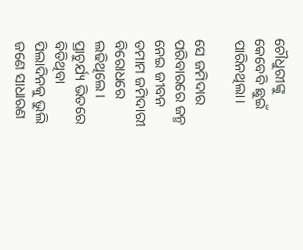ଚୌଧୁରୀଙ୍କୁ କେବେବି ଛୁଇଁ ପାରିନଥିଲା।

ସେ ଜମିଦାର ପରିବାରରେ ଜନ୍ମ ନେଇ ଜୀବନ ତମାମ ଜମିଦାରୀ ବିରୋଧରେ ଲଢିଥିଲେ। ପ୍ରାଚୁର୍ଯ୍ୟ ଭିତରେ ବିତିଥିବା ପିଲାଦିନକୁ ଭୁଲି ଜଣେ ସାଧାରଣ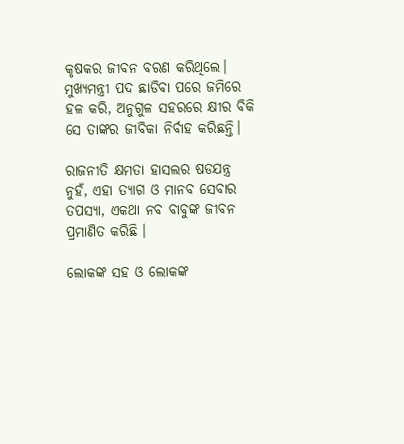କୃଷକର ଜୀବନ ବରଣ କରିଥିଲେ। ମୁଖ୍ୟମନ୍ତ୍ରୀ ପଦ ଛାଡିବା ପରେ ଜମିରେ ହଳ କରି, ଅନୁଗୁଳ ସହରରେ କ୍ଷୀର ବିକି ସେ ତାଙ୍କର ଜୀବିକା ନିର୍ବାହ କରିଛନ୍ତି।

ରାଜନୀତି କ୍ଷମତା ହାସଲର ଷଡଯନ୍ତ୍ର ନୁହଁ, ଏହା ତ୍ୟାଗ ଓ ମାନବ ସେବାର ତପସ୍ୟା, ଏକଥା ନବ ବାବୁଙ୍କ ଜୀବନ ପ୍ରମାଣିତ କରିଛି ।

ଲୋକଙ୍କ ସହ ଓ ଲୋକଙ୍କ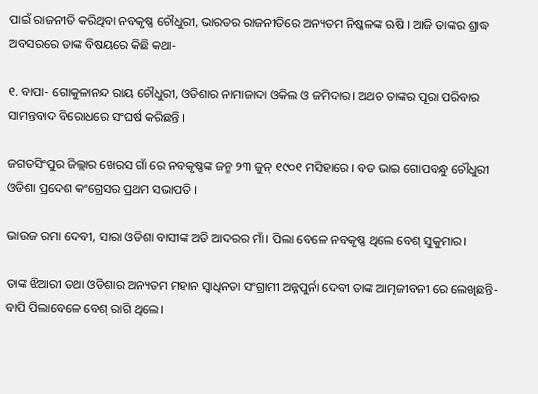ପାଇଁ ରାଜନୀତି କରିଥିବା ନବକୃଷ୍ଣ ଚୌଧୁରୀ, ଭାରତର ରାଜନୀତିରେ ଅନ୍ୟତମ ନିଷ୍କଳଙ୍କ ଋଷି । ଆଜି ତାଙ୍କର ଶ୍ରାଦ୍ଧ ଅବସରରେ ତାଙ୍କ ବିଷୟରେ କିଛି କଥା-

୧. ବାପା- ଗୋକୁଳାନନ୍ଦ ରାୟ ଚୌଧୁରୀ, ଓଡିଶାର ନାମାଜାଦା ଓକିଲ ଓ ଜମିଦାର। ଅଥଚ ତାଙ୍କର ପୂରା ପରିବାର ସାମନ୍ତବାଦ ବିରୋଧରେ ସଂଘର୍ଷ କରିଛନ୍ତି ।

ଜଗତସିଂପୁର ଜିଲ୍ଲାର ଖେରସ ଗାଁ ରେ ନବକୃଷ୍ଣଙ୍କ ଜନ୍ମ ୨୩ ଜୁନ୍ ୧୯୦୧ ମସିହାରେ । ବଡ ଭାଇ ଗୋପବନ୍ଧୁ ଚୌଧୁରୀ ଓଡିଶା ପ୍ରଦେଶ କଂଗ୍ରେସର ପ୍ରଥମ ସଭାପତି ।

ଭାଉଜ ରମା ଦେବୀ, ସାରା ଓଡିଶା ବାସୀଙ୍କ ଅତି ଆଦରର ମାଁ। ପିଲା ବେଳେ ନବକୃଷ୍ଣ ଥିଲେ ବେଶ୍ ସୁକୁମାର।

ତାଙ୍କ ଝିଆରୀ ତଥା ଓଡିଶାର ଅନ୍ୟତମ ମହାନ ସ୍ୱାଧିନତା ସଂଗ୍ରାମୀ ଅନ୍ନପୁର୍ନା ଦେବୀ ତାଙ୍କ ଆତ୍ମଜୀବନୀ ରେ ଲେଖିଛନ୍ତି- ବାପି ପିଲାବେଳେ ବେଶ୍ ରାଗି ଥିଲେ।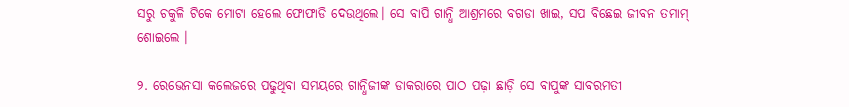ସରୁ ଚକୁଳି ଟିକେ ମୋଟା ହେଲେ ଫୋଫାଡି ଦେଉଥିଲେ। ସେ ବାପି ଗାନ୍ଧି ଆଶ୍ରମରେ ବଗଡା ଖାଇ, ସପ ବିଛେଇ ଜୀବନ ତମାମ୍ ଶୋଇଲେ ।

୨. ରେଭେନସା କଲେଜରେ ପଢୁଥିବା ସମୟରେ ଗାନ୍ଧିଜୀଙ୍କ ଡାକରାରେ ପାଠ ପଢ଼ା ଛାଡ଼ି ସେ ବାପୁଙ୍କ ସାବରମତୀ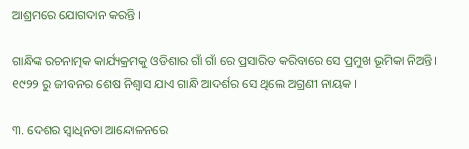ଆଶ୍ରମରେ ଯୋଗଦାନ କରନ୍ତି ।

ଗାନ୍ଧିଙ୍କ ରଚନାତ୍ମକ କାର୍ଯ୍ୟକ୍ରମକୁ ଓଡିଶାର ଗାଁ ଗାଁ ରେ ପ୍ରସାରିତ କରିବାରେ ସେ ପ୍ରମୁଖ ଭୂମିକା ନିଅନ୍ତି। ୧୯୨୨ ରୁ ଜୀବନର ଶେଷ ନିଶ୍ୱାସ ଯାଏ ଗାନ୍ଧି ଆଦର୍ଶର ସେ ଥିଲେ ଅଗ୍ରଣୀ ନାୟକ ।

୩. ଦେଶର ସ୍ୱାଧିନତା ଆନ୍ଦୋଳନରେ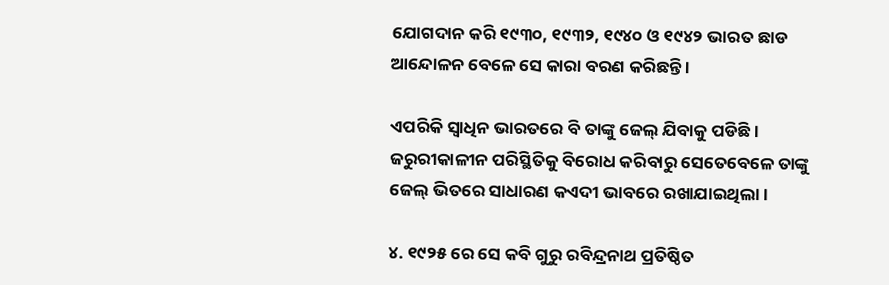ଯୋଗଦାନ କରି ୧୯୩୦, ୧୯୩୨, ୧୯୪୦ ଓ ୧୯୪୨ ଭାରତ ଛାଡ ଆନ୍ଦୋଳନ ବେଳେ ସେ କାରା ବରଣ କରିଛନ୍ତି ।

ଏପରିକି ସ୍ୱାଧିନ ଭାରତରେ ବି ତାଙ୍କୁ ଜେଲ୍ ଯିବାକୁ ପଡିଛି । ଜରୁରୀକାଳୀନ ପରିସ୍ଥିତିକୁ ବିରୋଧ କରିବାରୁ ସେତେବେଳେ ତାଙ୍କୁ ଜେଲ୍ ଭିତରେ ସାଧାରଣ କଏଦୀ ଭାବରେ ରଖାଯାଇଥିଲା ।

୪. ୧୯୨୫ ରେ ସେ କବି ଗୁରୁ ରବିନ୍ଦ୍ରନାଥ ପ୍ରତିଷ୍ଠିତ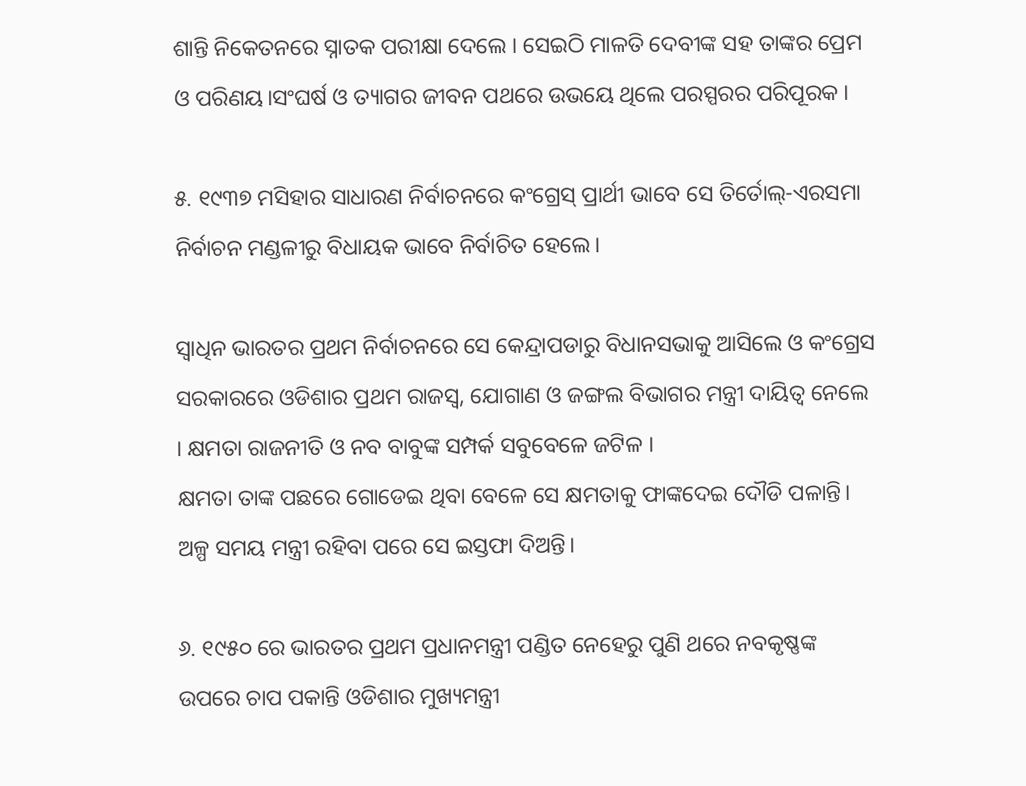ଶାନ୍ତି ନିକେତନରେ ସ୍ନାତକ ପରୀକ୍ଷା ଦେଲେ । ସେଇଠି ମାଳତି ଦେବୀଙ୍କ ସହ ତାଙ୍କର ପ୍ରେମ ଓ ପରିଣୟ।ସଂଘର୍ଷ ଓ ତ୍ୟାଗର ଜୀବନ ପଥରେ ଉଭୟେ ଥିଲେ ପରସ୍ପରର ପରିପୂରକ ।

୫. ୧୯୩୭ ମସିହାର ସାଧାରଣ ନିର୍ବାଚନରେ କଂଗ୍ରେସ୍ ପ୍ରାର୍ଥୀ ଭାବେ ସେ ତିର୍ତୋଲ୍-ଏରସମା ନିର୍ବାଚନ ମଣ୍ଡଳୀରୁ ବିଧାୟକ ଭାବେ ନିର୍ବାଚିତ ହେଲେ।

ସ୍ୱାଧିନ ଭାରତର ପ୍ରଥମ ନିର୍ବାଚନରେ ସେ କେନ୍ଦ୍ରାପଡାରୁ ବିଧାନସଭାକୁ ଆସିଲେ ଓ କଂଗ୍ରେସ ସରକାରରେ ଓଡିଶାର ପ୍ରଥମ ରାଜସ୍ୱ, ଯୋଗାଣ ଓ ଜଙ୍ଗଲ ବିଭାଗର ମନ୍ତ୍ରୀ ଦାୟିତ୍ୱ ନେଲେ । କ୍ଷମତା ରାଜନୀତି ଓ ନବ ବାବୁଙ୍କ ସମ୍ପର୍କ ସବୁବେଳେ ଜଟିଳ ।
କ୍ଷମତା ତାଙ୍କ ପଛରେ ଗୋଡେଇ ଥିବା ବେଳେ ସେ କ୍ଷମତାକୁ ଫାଙ୍କଦେଇ ଦୌଡି ପଳାନ୍ତି। ଅଳ୍ପ ସମୟ ମନ୍ତ୍ରୀ ରହିବା ପରେ ସେ ଇସ୍ତଫା ଦିଅନ୍ତି।

୬. ୧୯୫୦ ରେ ଭାରତର ପ୍ରଥମ ପ୍ରଧାନମନ୍ତ୍ରୀ ପଣ୍ଡିତ ନେହେରୁ ପୁଣି ଥରେ ନବକୃଷ୍ଣଙ୍କ ଉପରେ ଚାପ ପକାନ୍ତି ଓଡିଶାର ମୁଖ୍ୟମନ୍ତ୍ରୀ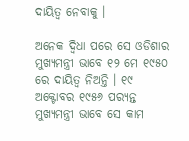ଦାୟିତ୍ୱ ନେବାକୁ ।

ଅନେକ ଦ୍ୱିଧା ପରେ ସେ ଓଡିଶାର ମୁଖ୍ୟମନ୍ତ୍ରୀ ଭାବେ ୧୨ ମେ ୧୯୫୦ ରେ ଦାୟିତ୍ୱ ନିଅନ୍ତି । ୧୯ ଅକ୍ଟୋବର ୧୯୫୬ ପର‌୍ୟନ୍ତ ମୁଖ୍ୟମନ୍ତ୍ରୀ ଭାବେ ସେ କାମ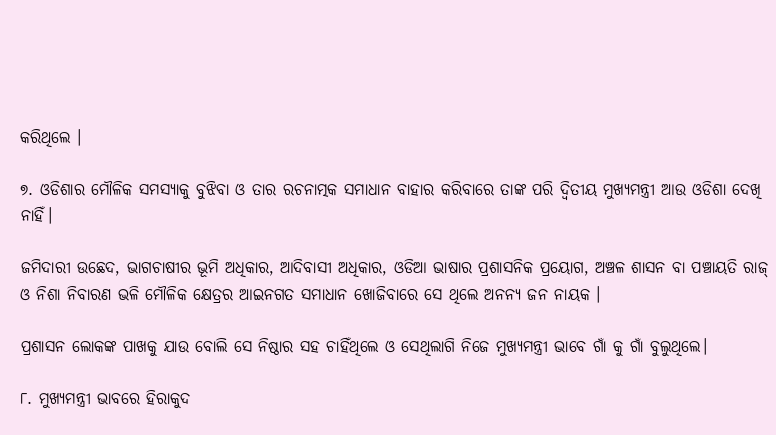କରିଥିଲେ ।

୭. ଓଡିଶାର ମୌଳିକ ସମସ୍ୟାକୁ ବୁଝିବା ଓ ତାର ରଚନାତ୍ମକ ସମାଧାନ ବାହାର କରିବାରେ ତାଙ୍କ ପରି ଦ୍ୱିତୀୟ ମୁଖ୍ୟମନ୍ତ୍ରୀ ଆଉ ଓଡିଶା ଦେଖି ନାହିଁ।

ଜମିଦାରୀ ଉଛେଦ, ଭାଗଚାଷୀର ଭୂମି ଅଧିକାର, ଆଦିବାସୀ ଅଧିକାର, ଓଡିଆ ଭାଷାର ପ୍ରଶାସନିକ ପ୍ରୟୋଗ, ଅଞ୍ଚଳ ଶାସନ ବା ପଞ୍ଚାୟତି ରାଜ୍ ଓ ନିଶା ନିବାରଣ ଭଳି ମୌଳିକ କ୍ଷେତ୍ରର ଆଇନଗତ ସମାଧାନ ଖୋଜିବାରେ ସେ ଥିଲେ ଅନନ୍ୟ ଜନ ନାୟକ ।

ପ୍ରଶାସନ ଲୋକଙ୍କ ପାଖକୁ ଯାଉ ବୋଲି ସେ ନିଷ୍ଠାର ସହ ଚାହିଁଥିଲେ ଓ ସେଥିଲାଗି ନିଜେ ମୁଖ୍ୟମନ୍ତ୍ରୀ ଭାବେ ଗାଁ କୁ ଗାଁ ବୁଲୁଥିଲେ।

୮. ମୁଖ୍ୟମନ୍ତ୍ରୀ ଭାବରେ ହିରାକୁଦ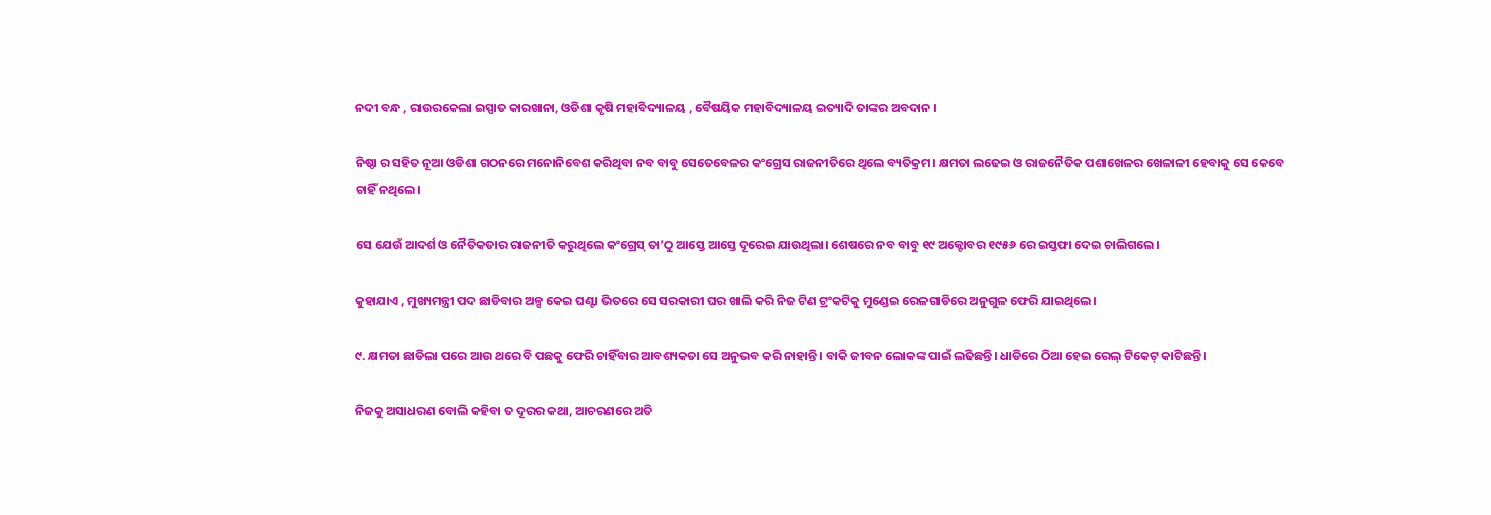ନଦୀ ବନ୍ଧ , ରାଉରକେଲା ଇସ୍ପାତ କାରଖାନା, ଓଡିଶା କୃଷି ମହାବିଦ୍ୟାଳୟ , ବୈଷୟିକ ମହାବିଦ୍ୟାଳୟ ଇତ୍ୟାଦି ତାଙ୍କର ଅବଦାନ ।

ନିଷ୍ଠା ର ସହିତ ନୂଆ ଓଡିଶା ଗଠନରେ ମନୋନିବେଶ କରିଥିବା ନବ ବାବୁ ସେତେବେଳର କଂଗ୍ରେସ ରାଜନୀତିରେ ଥିଲେ ବ୍ୟତିକ୍ରମ। କ୍ଷମତା ଲଢେଇ ଓ ରାଜନୈତିକ ପଶାଖେଳର ଖେଳାଳୀ ହେବାକୁ ସେ କେବେ ଚାହିଁ ନଥିଲେ।

ସେ ଯେଉଁ ଆଦର୍ଶ ଓ ନୈତିକତାର ରାଜନୀତି କରୁଥିଲେ କଂଗ୍ରେସ୍ ତା’ଠୁ ଆସ୍ତେ ଆସ୍ତେ ଦୂରେଇ ଯାଉଥିଲା। ଶେଷରେ ନବ ବାବୁ ୧୯ ଅକ୍ଟୋବର ୧୯୫୬ ରେ ଇସ୍ତଫା ଦେଇ ଚାଲିଗଲେ।

କୁହାଯାଏ , ମୁଖ୍ୟମନ୍ତ୍ରୀ ପଦ ଛାଡିବାର ଅଳ୍ପ କେଇ ଘଣ୍ଟା ଭିତରେ ସେ ସରକାରୀ ଘର ଖାଲି କରି ନିଜ ଟିଣ ଟ୍ରଂକଟିକୁ ମୁଣ୍ଡେଇ ରେଳଗାଡିରେ ଅନୁଗୁଳ ଫେରି ଯାଇଥିଲେ।

୯. କ୍ଷମତା ଛାଡିଲା ପରେ ଆଉ ଥରେ ବି ପଛକୁ ଫେରି ଚାହିଁବାର ଆବଶ୍ୟକତା ସେ ଅନୁଭବ କରି ନାହାନ୍ତି। ବାକି ଜୀବନ ଲୋକଙ୍କ ପାଇଁ ଲଢିଛନ୍ତି। ଧାଡିରେ ଠିଆ ହେଇ ରେଲ୍ ଟିକେଟ୍ କାଟିଛନ୍ତି ।

ନିଜକୁ ଅସାଧରଣ ବୋଲି କହିବା ତ ଦୂରର କଥା, ଆଚରଣରେ ଅତି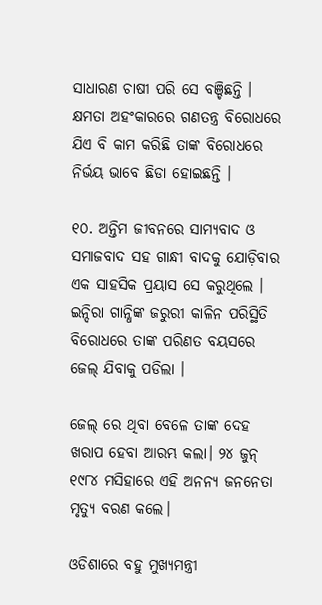ସାଧାରଣ ଚାଷୀ ପରି ସେ ବଞ୍ଚିଛନ୍ତି । କ୍ଷମତା ଅହଂକାରରେ ଗଣତନ୍ତ୍ର ବିରୋଧରେ ଯିଏ ବି କାମ କରିଛି ତାଙ୍କ ବିରୋଧରେ ନିର୍ଭୟ ଭାବେ ଛିଡା ହୋଇଛନ୍ତି ।

୧୦. ଅନ୍ତିମ ଜୀବନରେ ସାମ୍ୟବାଦ ଓ ସମାଜବାଦ ସହ ଗାନ୍ଧୀ ବାଦକୁ ଯୋଡ଼ିବାର ଏକ ସାହସିକ ପ୍ରୟାସ ସେ କରୁଥିଲେ । ଇନ୍ଦିରା ଗାନ୍ଧିଙ୍କ ଜରୁରୀ କାଳିନ ପରିସ୍ଥିତି ବିରୋଧରେ ତାଙ୍କ ପରିଣତ ବୟସରେ ଜେଲ୍ ଯିବାକୁ ପଡିଲା ।

ଜେଲ୍ ରେ ଥିବା ବେଳେ ତାଙ୍କ ଦେହ ଖରାପ ହେବା ଆରମ୍ଭ କଲା। ୨୪ ଜୁନ୍ ୧୯୮୪ ମସିହାରେ ଏହି ଅନନ୍ୟ ଜନନେତା ମୃତ୍ୟୁ ବରଣ କଲେ।

ଓଡିଶାରେ ବହୁ ମୁଖ୍ୟମନ୍ତ୍ରୀ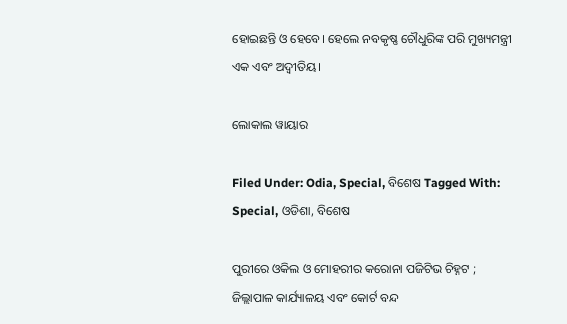ହୋଇଛନ୍ତି ଓ ହେବେ। ହେଲେ ନବକୃଷ୍ଣ ଚୌଧୁରିଙ୍କ ପରି ମୁଖ୍ୟମନ୍ତ୍ରୀ ଏକ ଏବଂ ଅଦ୍ୱୀତିୟ।

ଲୋକାଲ ୱାୟାର

Filed Under: Odia, Special, ବିଶେଷ Tagged With: Special, ଓଡିଶା, ବିଶେଷ

ପୁରୀରେ ଓକିଲ ଓ ମୋହରୀର କରୋନା ପଜିଟିଭ ଚିହ୍ନଟ ; ଜିଲ୍ଲାପାଳ କାର୍ଯ୍ୟାଳୟ ଏବଂ କୋର୍ଟ ବନ୍ଦ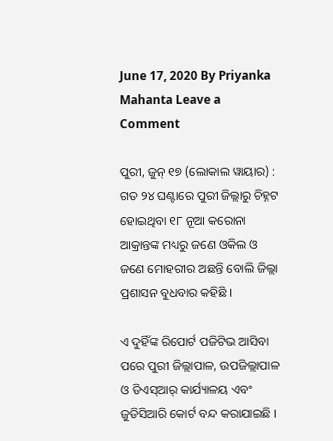June 17, 2020 By Priyanka Mahanta Leave a Comment

ପୁରୀ, ଜୁନ୍ ୧୭ (ଲୋକାଲ ୱାୟାର) : ଗତ ୨୪ ଘଣ୍ଟାରେ ପୁରୀ ଜିଲ୍ଲାରୁ ଚିହ୍ନଟ ହୋଇଥିବା ୧୮ ନୂଆ କରୋନା ଆକ୍ରାନ୍ତଙ୍କ ମଧ୍ୟରୁ ଜଣେ ଓକିଲ ଓ ଜଣେ ମୋହରୀର ଅଛନ୍ତି ବୋଲି ଜିଲ୍ଲା ପ୍ରଶାସନ ବୁଧବାର କହିଛି ।

ଏ ଦୁହିଁଙ୍କ ରିପୋର୍ଟ ପଜିଟିଭ ଆସିବା ପରେ ପୁରୀ ଜିଲ୍ଲାପାଳ, ଉପଜିଲ୍ଲାପାଳ ଓ ଡିଏସ୍‌ଆର୍ କାର୍ଯ୍ୟାଳୟ ଏବଂ ଜୁଡିସିଆରି କୋର୍ଟ ବନ୍ଦ କରାଯାଇଛି ।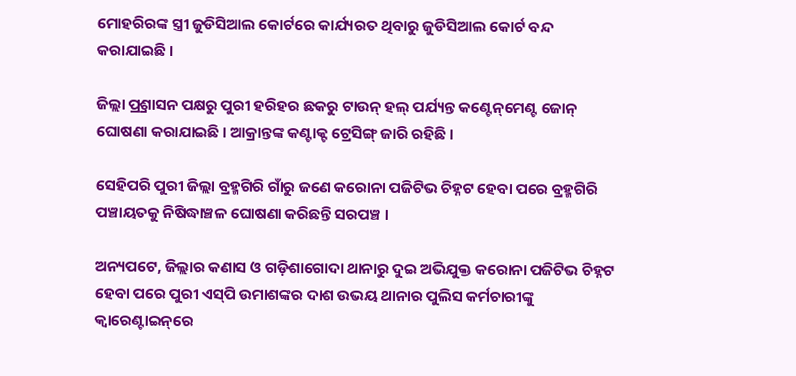ମୋହରିରଙ୍କ ସ୍ତ୍ରୀ ଜୁଡିସିଆଲ କୋର୍ଟରେ କାର୍ଯ୍ୟରତ ଥିବାରୁ ଜୁଡିସିଆଲ କୋର୍ଟ ବନ୍ଦ କରାଯାଇଛି ।

ଜିଲ୍ଲା ପ୍ର୍ରଶାସନ ପକ୍ଷରୁ ପୁରୀ ହରିହର ଛକରୁ ଟାଉନ୍ ହଲ୍ ପର୍ଯ୍ୟନ୍ତ କଣ୍ଟେନ୍‌ମେଣ୍ଟ ଜୋନ୍ ଘୋଷଣା କରାଯାଇଛି । ଆକ୍ରାନ୍ତଙ୍କ କଣ୍ଟାକ୍ଟ ଟ୍ରେସିଙ୍ଗ୍ ଜାରି ରହିଛି ।

ସେହିପରି ପୁରୀ ଜିଲ୍ଲା ବ୍ରହ୍ମଗିରି ଗାଁରୁ ଜଣେ କରୋନା ପଜିଟିଭ ଚିହ୍ନଟ ହେବା ପରେ ବ୍ରହ୍ମଗିରି ପଞ୍ଚାୟତକୁ ନିଷିଦ୍ଧାଞ୍ଚଳ ଘୋଷଣା କରିଛନ୍ତି ସରପଞ୍ଚ ।

ଅନ୍ୟପଟେ, ଜିଲ୍ଲାର କଣାସ ଓ ଗଡ଼ିଶାଗୋଦା ଥାନାରୁ ଦୁଇ ଅଭିଯୁକ୍ତ କରୋନା ପଜିଟିଭ ଚିହ୍ନଟ ହେବା ପରେ ପୁରୀ ଏସ୍‌ପି ଉମାଶଙ୍କର ଦାଶ ଉଭୟ ଥାନାର ପୁଲିସ କର୍ମଚାରୀଙ୍କୁ କ୍ୱାରେଣ୍ଟାଇନ୍‌ରେ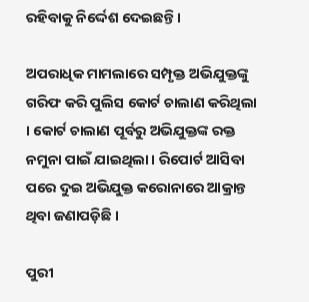ରହିବାକୁ ନିର୍ଦ୍ଦେଶ ଦେଇଛନ୍ତି ।

ଅପରାଧିକ ମାମଲାରେ ସମ୍ପୃକ୍ତ ଅଭିଯୁକ୍ତଙ୍କୁ ଗରିଫ କରି ପୁଲିସ କୋର୍ଟ ଚାଲାଣ କରିଥିଲା । କୋର୍ଟ ଚାଲାଣ ପୂର୍ବରୁ ଅଭିଯୁକ୍ତଙ୍କ ରକ୍ତ ନମୁନା ପାଇଁ ଯାଇଥିଲା । ରିପୋର୍ଟ ଆସିବା ପରେ ଦୁଇ ଅଭିଯୁକ୍ତ କରୋନାରେ ଆକ୍ରାନ୍ତ ଥିବା ଜଣାପଡ଼ିଛି ।

ପୁରୀ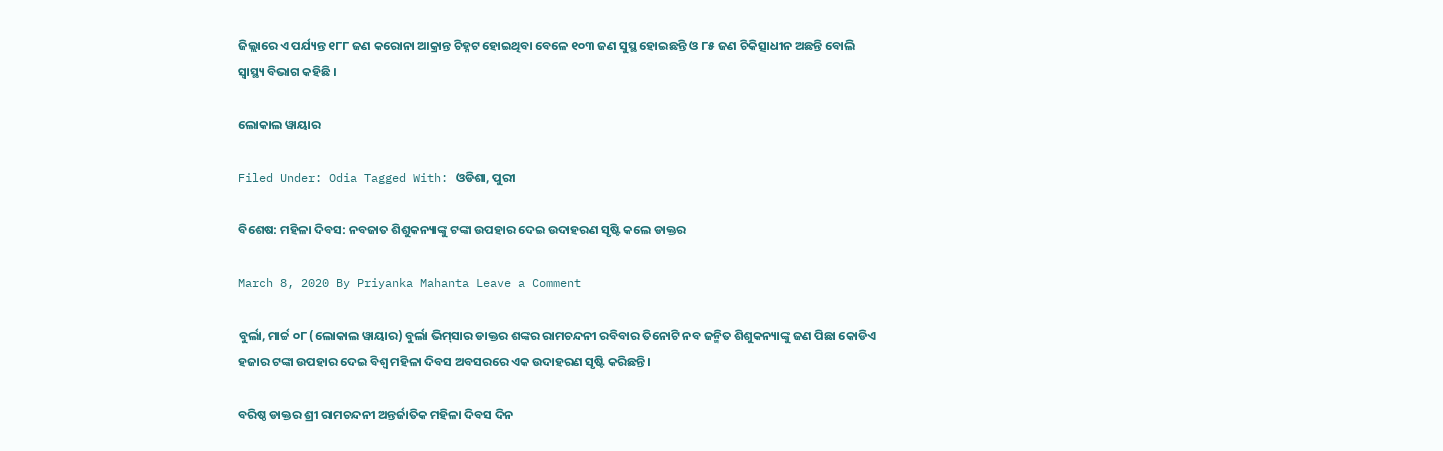ଜିଲ୍ଲାରେ ଏ ପର୍ଯ୍ୟନ୍ତ ୧୮୮ ଜଣ କରୋନା ଆକ୍ରାନ୍ତ ଚିହ୍ନଟ ହୋଇଥିବା ବେଳେ ୧୦୩ ଜଣ ସୁସ୍ଥ ହୋଇଛନ୍ତି ଓ ୮୫ ଜଣ ଚିକିତ୍ସାଧୀନ ଅଛନ୍ତି ବୋଲି ସ୍ୱାସ୍ଥ୍ୟ ବିଭାଗ କହିଛି ।

ଲୋକାଲ ୱାୟାର

Filed Under: Odia Tagged With: ଓଡିଶା, ପୁରୀ

ବିଶେଷ: ମହିଳା ଦିବସ: ନବଜାତ ଶିଶୁକନ୍ୟାଙ୍କୁ ଟଙ୍କା ଉପହାର ଦେଇ ଉଦାହରଣ ସୃଷ୍ଟି କଲେ ଡାକ୍ତର

March 8, 2020 By Priyanka Mahanta Leave a Comment

ବୁର୍ଲା, ମାର୍ଚ୍ଚ ୦୮ (ଲୋକାଲ ୱାୟାର) ବୁର୍ଲା ଭିମ୍‌ସାର ଡାକ୍ତର ଶଙ୍କର ରାମଚନ୍ଦନୀ ରବିବାର ତିନୋଟି ନବ ଜନ୍ମିତ ଶିଶୁକନ୍ୟାଙ୍କୁ ଜଣ ପିଛା କୋଡିଏ ହଜାର ଟଙ୍କା ଉପହାର ଦେଇ ବିଶ୍ୱ ମହିଳା ଦିବସ ଅବସରରେ ଏକ ଉଦାହରଣ ସୃଷ୍ଟି କରିଛନ୍ତି।

ବରିଷ୍ଠ ଡାକ୍ତର ଶ୍ରୀ ରାମଚନ୍ଦନୀ ଅନ୍ତର୍ଜାତିକ ମହିଳା ଦିବସ ଦିନ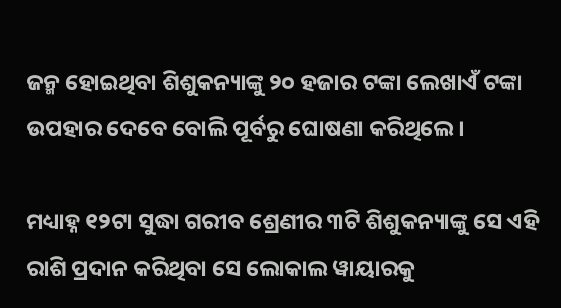ଜନ୍ମ ହୋଇଥିବା ଶିଶୁକନ୍ୟାଙ୍କୁ ୨୦ ହଜାର ଟଙ୍କା ଲେଖାଏଁ ଟଙ୍କା ଉପହାର ଦେବେ ବୋଲି ପୂର୍ବରୁ ଘୋଷଣା କରିଥିଲେ।

ମଧ୍ୟାହ୍ନ ୧୨ଟା ସୁଦ୍ଧା ଗରୀବ ଶ୍ରେଣୀର ୩ଟି ଶିଶୁକନ୍ୟାଙ୍କୁ ସେ ଏହି ରାଶି ପ୍ରଦାନ କରିଥିବା ସେ ଲୋକାଲ ୱାୟାରକୁ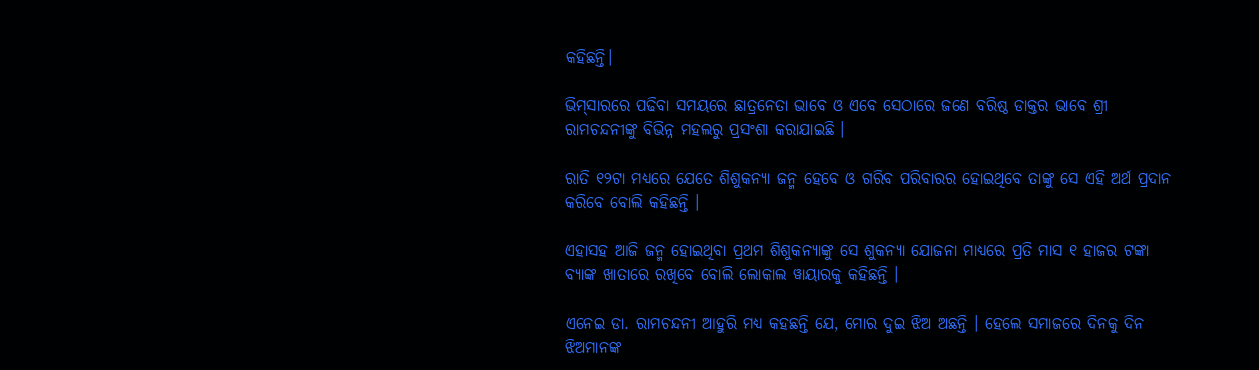କହିଛନ୍ତି।

ଭିମ୍‌ସାରରେ ପଢିବା ସମୟରେ ଛାତ୍ରନେତା ଭାବେ ଓ ଏବେ ସେଠାରେ ଜଣେ ବରିଷ୍ଠ ଡାକ୍ତର ଭାବେ ଶ୍ରୀ ରାମଚନ୍ଦନୀଙ୍କୁ ବିଭିନ୍ନ ମହଲରୁ ପ୍ରସଂଶା କରାଯାଇଛି ।

ରାତି ୧୨ଟା ମଧ୍ୟରେ ଯେତେ ଶିଶୁକନ୍ୟା ଜନ୍ମ ହେବେ ଓ ଗରିବ ପରିବାରର ହୋଇଥିବେ ତାଙ୍କୁ ସେ ଏହି ଅର୍ଥ ପ୍ରଦାନ କରିବେ ବୋଲି କହିଛନ୍ତି ।

ଏହାସହ ଆଜି ଜନ୍ମ ହୋଇଥିବା ପ୍ରଥମ ଶିଶୁକନ୍ୟାଙ୍କୁ ସେ ଶୁକନ୍ୟା ଯୋଜନା ମାଧ୍ୟରେ ପ୍ରତି ମାସ ୧ ହାଜର ଟଙ୍କା ବ୍ୟାଙ୍କ ଖାତାରେ ରଖିବେ ବୋଲି ଲୋକାଲ ୱାୟାରକୁ କହିଛନ୍ତି ।

ଏନେଇ ଡା. ରାମଚନ୍ଦନୀ ଆହୁରି ମଧ୍ୟ କହଛନ୍ତି ଯେ, ମୋର ଦୁଇ ଝିଅ ଅଛନ୍ତି । ହେଲେ ସମାଜରେ ଦିନକୁ ଦିନ ଝିଅମାନଙ୍କ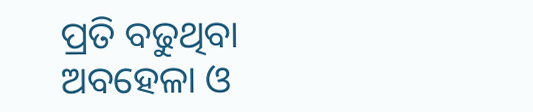ପ୍ରତି ବଢୁଥିବା ଅବହେଳା ଓ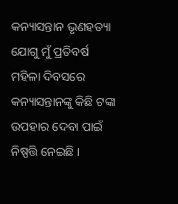କନ୍ୟାସନ୍ତାନ ଭୃଣହତ୍ୟା ଯୋଗୁ ମୁଁ ପ୍ରତିବର୍ଷ ମହିଳା ଦିବସରେ କନ୍ୟାସନ୍ତାନଙ୍କୁ କିଛି ଟଙ୍କା ଉପହାର ଦେବା ପାଇଁ ନିଷ୍ପତ୍ତି ନେଇଛି ।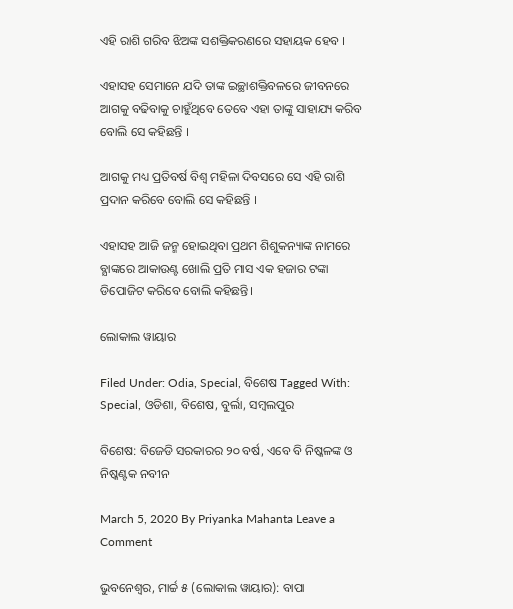ଏହି ରାଶି ଗରିବ ଝିଅଙ୍କ ସଶକ୍ତିକରଣରେ ସହାୟକ ହେବ ।

ଏହାସହ ସେମାନେ ଯଦି ତାଙ୍କ ଇଚ୍ଛାଶକ୍ତିବଳରେ ଜୀବନରେ ଆଗକୁ ବଢିବାକୁ ଚାହୁଁଥିବେ ତେବେ ଏହା ତାଙ୍କୁ ସାହାଯ୍ୟ କରିବ ବୋଲି ସେ କହିଛନ୍ତି ।

ଆଗକୁ ମଧ୍ୟ ପ୍ରତିବର୍ଷ ବିଶ୍ୱ ମହିଳା ଦିବସରେ ସେ ଏହି ରାଶି ପ୍ରଦାନ କରିବେ ବୋଲି ସେ କହିଛନ୍ତି ।

ଏହାସହ ଆଜି ଜନ୍ମ ହୋଇଥିବା ପ୍ରଥମ ଶିଶୁକନ୍ୟାଙ୍କ ନାମରେ ବ୍ଯାଙ୍କରେ ଆକାଉଣ୍ଟ ଖୋଲି ପ୍ରତି ମାସ ଏକ ହଜାର ଟଙ୍କା ଡିପୋଜିଟ କରିବେ ବୋଲି କହିଛନ୍ତି।

ଲୋକାଲ ୱାୟାର

Filed Under: Odia, Special, ବିଶେଷ Tagged With: Special, ଓଡିଶା, ବିଶେଷ, ବୁର୍ଲା, ସମ୍ବଲପୁର

ବିଶେଷ: ବିଜେଡି ସରକାରର ୨୦ ବର୍ଷ, ଏବେ ବି ନିଷ୍କଳଙ୍କ ଓ ନିଷ୍କଣ୍ଟକ ନବୀନ

March 5, 2020 By Priyanka Mahanta Leave a Comment

ଭୁବନେଶ୍ୱର, ମାର୍ଚ୍ଚ ୫ (ଲୋକାଲ ୱାୟାର): ବାପା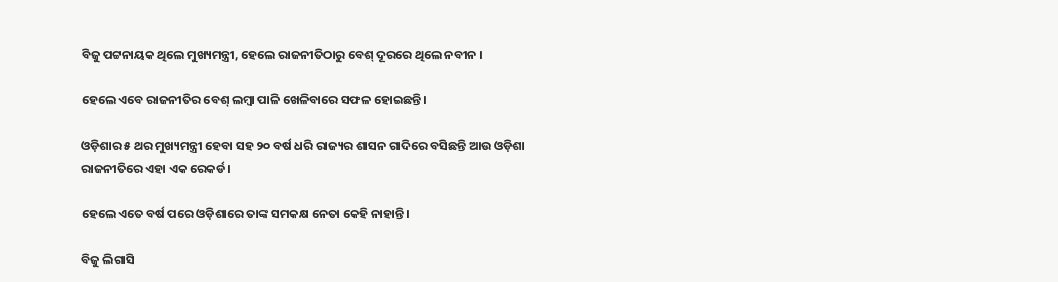ବିଜୁ ପଟ୍ଟନାୟକ ଥିଲେ ମୁଖ୍ୟମନ୍ତ୍ରୀ, ହେଲେ ରାଜନୀତିଠାରୁ ବେଶ୍ ଦୂରରେ ଥିଲେ ନବୀନ ।

ହେଲେ ଏବେ ରାଜନୀତିର ବେଶ୍ ଲମ୍ବା ପାଳି ଖେଳିବାରେ ସଫଳ ହୋଇଛନ୍ତି।

ଓଡ଼ିଶାର ୫ ଥର ମୁଖ୍ୟମନ୍ତ୍ରୀ ହେବା ସହ ୨୦ ବର୍ଷ ଧରି ରାଜ୍ୟର ଶାସନ ଗାଦିରେ ବସିଛନ୍ତି ଆଉ ଓଡ଼ିଶା ରାଜନୀତିରେ ଏହା ଏକ ରେକର୍ଡ।

ହେଲେ ଏତେ ବର୍ଷ ପରେ ଓଡ଼ିଶାରେ ତାଙ୍କ ସମକକ୍ଷ ନେତା କେହି ନାହାନ୍ତି।

ବିଜୁ ଲିଗାସି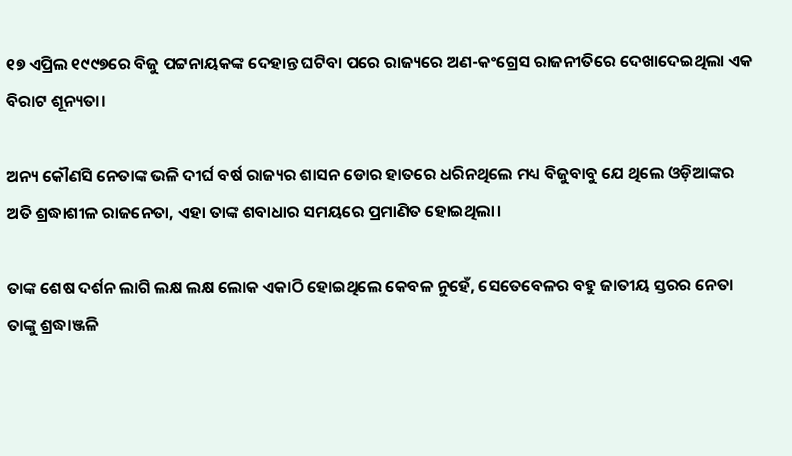୧୭ ଏପ୍ରିଲ ୧୯୯୭ରେ ବିଜୁ ପଟ୍ଟନାୟକଙ୍କ ଦେହାନ୍ତ ଘଟିବା ପରେ ରାଜ୍ୟରେ ଅଣ-କଂଗ୍ରେସ ରାଜନୀତିରେ ଦେଖାଦେଇଥିଲା ଏକ ବିରାଟ ଶୂନ୍ୟତା।

ଅନ୍ୟ କୌଣସି ନେତାଙ୍କ ଭଳି ଦୀର୍ଘ ବର୍ଷ ରାଜ୍ୟର ଶାସନ ଡୋର ହାତରେ ଧରିନଥିଲେ ମଧ୍ୟ ବିଜୁବାବୁ ଯେ ଥିଲେ ଓଡ଼ିଆଙ୍କର ଅତି ଶ୍ରଦ୍ଧାଶୀଳ ରାଜନେତା, ଏହା ତାଙ୍କ ଶବାଧାର ସମୟରେ ପ୍ରମାଣିତ ହୋଇଥିଲା।

ତାଙ୍କ ଶେଷ ଦର୍ଶନ ଲାଗି ଲକ୍ଷ ଲକ୍ଷ ଲୋକ ଏକାଠି ହୋଇଥିଲେ କେବଳ ନୁହେଁ, ସେତେବେଳର ବହୁ ଜାତୀୟ ସ୍ତରର ନେତା ତାଙ୍କୁ ଶ୍ରଦ୍ଧାଞ୍ଜଳି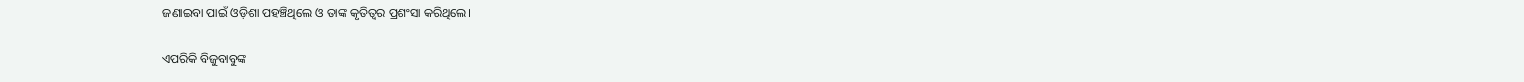ଜଣାଇବା ପାଇଁ ଓଡ଼ିଶା ପହଞ୍ଚିଥିଲେ ଓ ତାଙ୍କ କୃତିତ୍ବର ପ୍ରଶଂସା କରିଥିଲେ।

ଏପରିକି ବିଜୁବାବୁଙ୍କ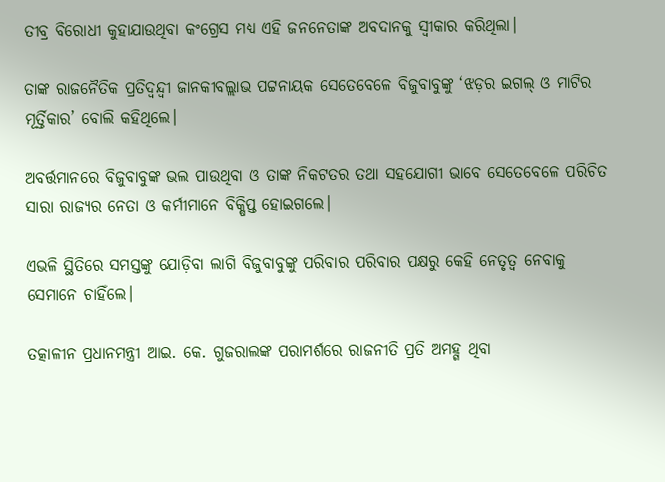ତୀବ୍ର ବିରୋଧୀ କୁହାଯାଉଥିବା କଂଗ୍ରେସ ମଧ୍ୟ ଏହି ଜନନେତାଙ୍କ ଅବଦାନକୁ ସ୍ବୀକାର କରିଥିଲା।

ତାଙ୍କ ରାଜନୈତିକ ପ୍ରତିଦ୍ବନ୍ଦ୍ବୀ ଜାନକୀବଲ୍ଲାଭ ପଟ୍ଟନାୟକ ସେତେବେଳେ ବିଜୁବାବୁଙ୍କୁ ‘ଝଡ଼ର ଇଗଲ୍ ଓ ମାଟିର ମୂର୍ତ୍ତିକାର’ ବୋଲି କହିଥିଲେ।

ଅବର୍ତ୍ତମାନରେ ବିଜୁବାବୁଙ୍କ ଭଲ ପାଉଥିବା ଓ ତାଙ୍କ ନିକଟତର ତଥା ସହଯୋଗୀ ଭାବେ ସେତେବେଳେ ପରିଚିତ ସାରା ରାଜ୍ୟର ନେତା ଓ କର୍ମୀମାନେ ବିକ୍ଷିପ୍ତ ହୋଇଗଲେ।

ଏଭଳି ସ୍ଥିତିରେ ସମସ୍ତଙ୍କୁ ଯୋଡ଼ିବା ଲାଗି ବିଜୁବାବୁଙ୍କୁ ପରିବାର ପରିବାର ପକ୍ଷରୁ କେହି ନେତୃତ୍ବ ନେବାକୁ ସେମାନେ ଚାହିଁଲେ।

ତତ୍କାଳୀନ ପ୍ରଧାନମନ୍ତ୍ରୀ ଆଇ. କେ. ଗୁଜରାଲଙ୍କ ପରାମର୍ଶରେ ରାଜନୀତି ପ୍ରତି ଅମହ୍ଗ ଥିବା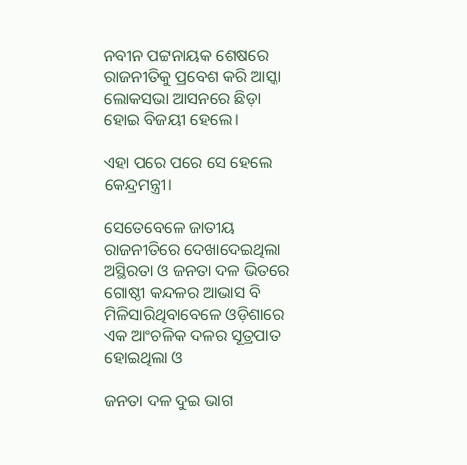ନବୀନ ପଟ୍ଟନାୟକ ଶେଷରେ ରାଜନୀତିକୁ ପ୍ରବେଶ କରି ଆସ୍କା ଲୋକସଭା ଆସନରେ ଛିଡ଼ା ହୋଇ ବିଜୟୀ ହେଲେ।

ଏହା ପରେ ପରେ ସେ ହେଲେ କେନ୍ଦ୍ରମନ୍ତ୍ରୀ।

ସେତେବେଳେ ଜାତୀୟ ରାଜନୀତିରେ ଦେଖାଦେଇଥିଲା ଅସ୍ଥିରତା ଓ ଜନତା ଦଳ ଭିତରେ ଗୋଷ୍ଠୀ କନ୍ଦଳର ଆଭାସ ବି ମିଳିସାରିଥିବାବେଳେ ଓଡ଼ିଶାରେ ଏକ ଆଂଚଳିକ ଦଳର ସୂତ୍ରପାତ ହୋଇଥିଲା ଓ

ଜନତା ଦଳ ଦୁଇ ଭାଗ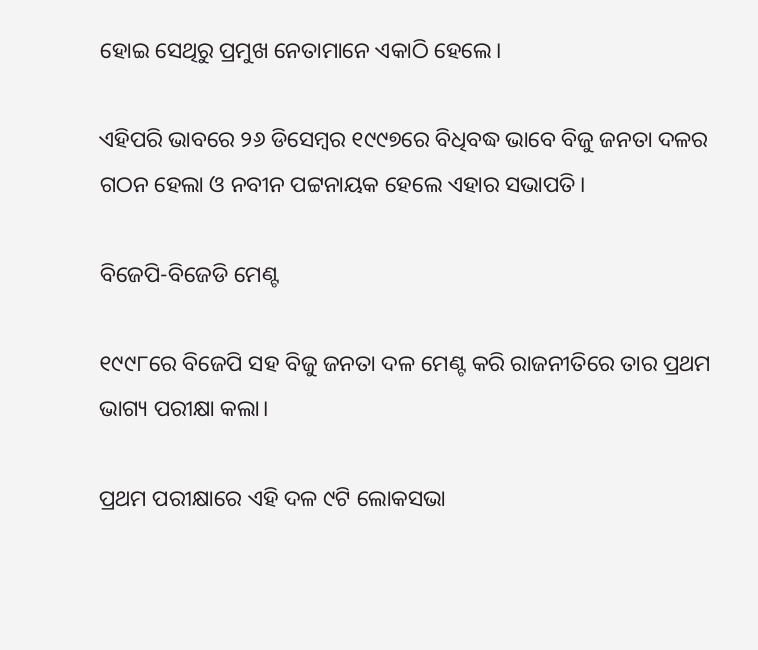ହୋଇ ସେଥିରୁ ପ୍ରମୁଖ ନେତାମାନେ ଏକାଠି ହେଲେ।

ଏହିପରି ଭାବରେ ୨୬ ଡିସେମ୍ବର ୧୯୯୭ରେ ବିଧିବଦ୍ଧ ଭାବେ ବିଜୁ ଜନତା ଦଳର ଗଠନ ହେଲା ଓ ନବୀନ ପଟ୍ଟନାୟକ ହେଲେ ଏହାର ସଭାପତି।

ବିଜେପି-ବିଜେଡି ମେଣ୍ଟ

୧୯୯୮ରେ ବିଜେପି ସହ ବିଜୁ ଜନତା ଦଳ ମେଣ୍ଟ କରି ରାଜନୀତିରେ ତାର ପ୍ରଥମ ଭାଗ୍ୟ ପରୀକ୍ଷା କଲା।

ପ୍ରଥମ ପରୀକ୍ଷାରେ ଏହି ଦଳ ୯ଟି ଲୋକସଭା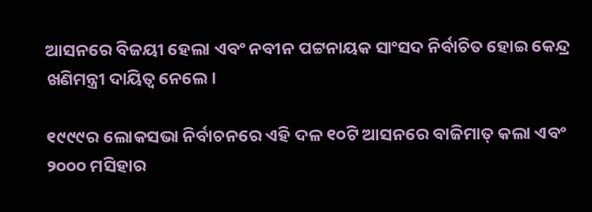ଆସନରେ ବିଜୟୀ ହେଲା ଏବଂ ନବୀନ ପଟ୍ଟନାୟକ ସାଂସଦ ନିର୍ବାଚିତ ହୋଇ କେନ୍ଦ୍ର ଖଣିମନ୍ତ୍ରୀ ଦାୟିତ୍ବ ନେଲେ।

୧୯୯୯ର ଲୋକସଭା ନିର୍ବାଚନରେ ଏହି ଦଳ ୧୦ଟି ଆସନରେ ବାଜିମାତ୍ କଲା ଏବଂ ୨୦୦୦ ମସିହାର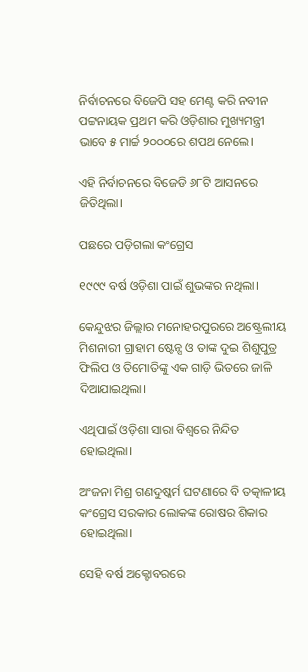ନିର୍ବାଚନରେ ବିଜେପି ସହ ମେଣ୍ଟ କରି ନବୀନ ପଟ୍ଟନାୟକ ପ୍ରଥମ କରି ଓଡ଼ିଶାର ମୁଖ୍ୟମନ୍ତ୍ରୀ ଭାବେ ୫ ମାର୍ଚ୍ଚ ୨୦୦୦ରେ ଶପଥ ନେଲେ।

ଏହି ନିର୍ବାଚନରେ ବିଜେଡି ୬୮ଟି ଆସନରେ ଜିତିଥିଲା।

ପଛରେ ପଡ଼ିଗଲା କଂଗ୍ରେସ

୧୯୯୯ ବର୍ଷ ଓଡ଼ିଶା ପାଇଁ ଶୁଭଙ୍କର ନଥିଲା।

କେନ୍ଦୁଝର ଜିଲ୍ଲାର ମନୋହରପୁରରେ ଅଷ୍ଟ୍ରେଲୀୟ ମିଶନାରୀ ଗ୍ରାହାମ ଷ୍ଟେନ୍ସ ଓ ତାଙ୍କ ଦୁଇ ଶିଶୁପୁତ୍ର ଫିଲିପ ଓ ତିମୋତିଙ୍କୁ ଏକ ଗାଡ଼ି ଭିତରେ ଜାଳି ଦିଆଯାଇଥିଲା।

ଏଥିପାଇଁ ଓଡ଼ିଶା ସାରା ବିଶ୍ବରେ ନିନ୍ଦିତ ହୋଇଥିଲା।

ଅଂଜନା ମିଶ୍ର ଗଣଦୁଷ୍କର୍ମ ଘଟଣାରେ ବି ତତ୍କାଳୀୟ କଂଗ୍ରେସ ସରକାର ଲୋକଙ୍କ ରୋଷର ଶିକାର ହୋଇଥିଲା।

ସେହି ବର୍ଷ ଅକ୍ଟୋବରରେ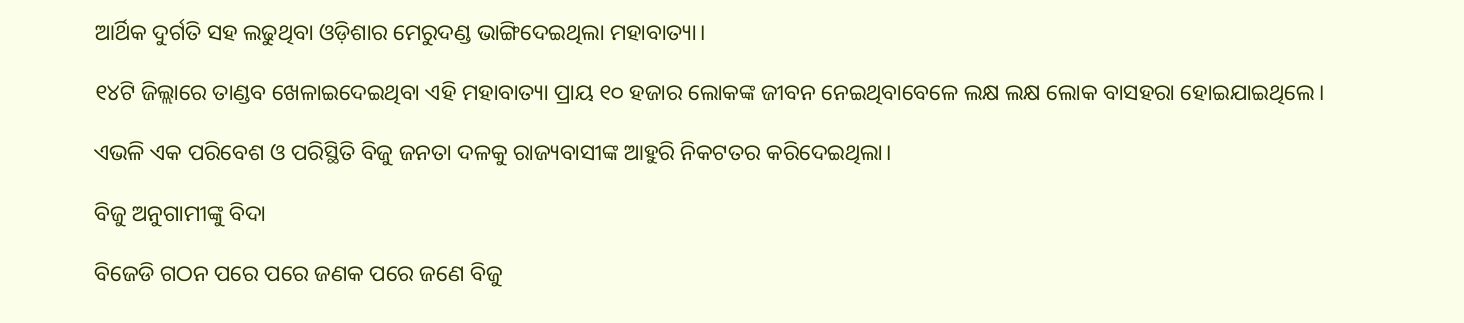ଆର୍ଥିକ ଦୁର୍ଗତି ସହ ଲଢୁଥିବା ଓଡ଼ିଶାର ମେରୁଦଣ୍ଡ ଭାଙ୍ଗିଦେଇଥିଲା ମହାବାତ୍ୟା।

୧୪ଟି ଜିଲ୍ଲାରେ ତାଣ୍ଡବ ଖେଳାଇଦେଇଥିବା ଏହି ମହାବାତ୍ୟା ପ୍ରାୟ ୧୦ ହଜାର ଲୋକଙ୍କ ଜୀବନ ନେଇଥିବାବେଳେ ଲକ୍ଷ ଲକ୍ଷ ଲୋକ ବାସହରା ହୋଇଯାଇଥିଲେ।

ଏଭଳି ଏକ ପରିବେଶ ଓ ପରିସ୍ଥିତି ବିଜୁ ଜନତା ଦଳକୁ ରାଜ୍ୟବାସୀଙ୍କ ଆହୁରି ନିକଟତର କରିଦେଇଥିଲା।

ବିଜୁ ଅନୁଗାମୀଙ୍କୁ ବିଦା

ବିଜେଡି ଗଠନ ପରେ ପରେ ଜଣକ ପରେ ଜଣେ ବିଜୁ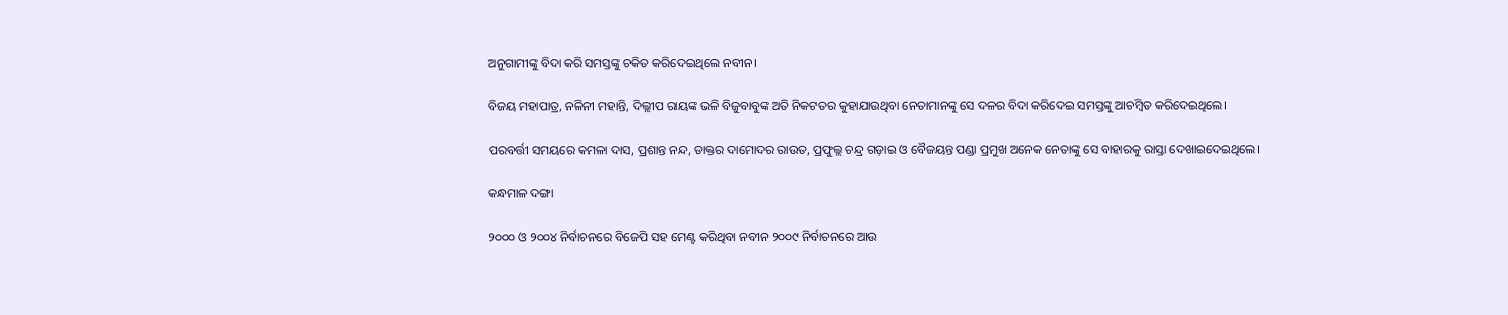ଅନୁଗାମୀଙ୍କୁ ବିଦା କରି ସମସ୍ତଙ୍କୁ ଚକିତ କରିଦେଇଥିଲେ ନବୀନ।

ବିଜୟ ମହାପାତ୍ର, ନଳିନୀ ମହାନ୍ତି, ଦିଲ୍ଲୀପ ରାୟଙ୍କ ଭଳି ବିଜୁବାବୁଙ୍କ ଅତି ନିକଟତର କୁହାଯାଉଥିବା ନେତାମାନଙ୍କୁ ସେ ଦଳର ବିଦା କରିଦେଇ ସମସ୍ତଙ୍କୁ ଆଚମ୍ବିତ କରିଦେଇଥିଲେ।

ପରବର୍ତ୍ତୀ ସମୟରେ କମଳା ଦାସ, ପ୍ରଶାନ୍ତ ନନ୍ଦ, ଡାକ୍ତର ଦାମୋଦର ରାଉତ, ପ୍ରଫୁଲ୍ଲ ଚନ୍ଦ୍ର ଗଡ଼ାଇ ଓ ବୈଜୟନ୍ତ ପଣ୍ଡା ପ୍ରମୁଖ ଅନେକ ନେତାଙ୍କୁ ସେ ବାହାରକୁ ରାସ୍ତା ଦେଖାଇଦେଇଥିଲେ।

କନ୍ଧମାଳ ଦଙ୍ଗା

୨୦୦୦ ଓ ୨୦୦୪ ନିର୍ବାଚନରେ ବିଜେପି ସହ ମେଣ୍ଟ କରିଥିବା ନବୀନ ୨୦୦୯ ନିର୍ବାଚନରେ ଆଉ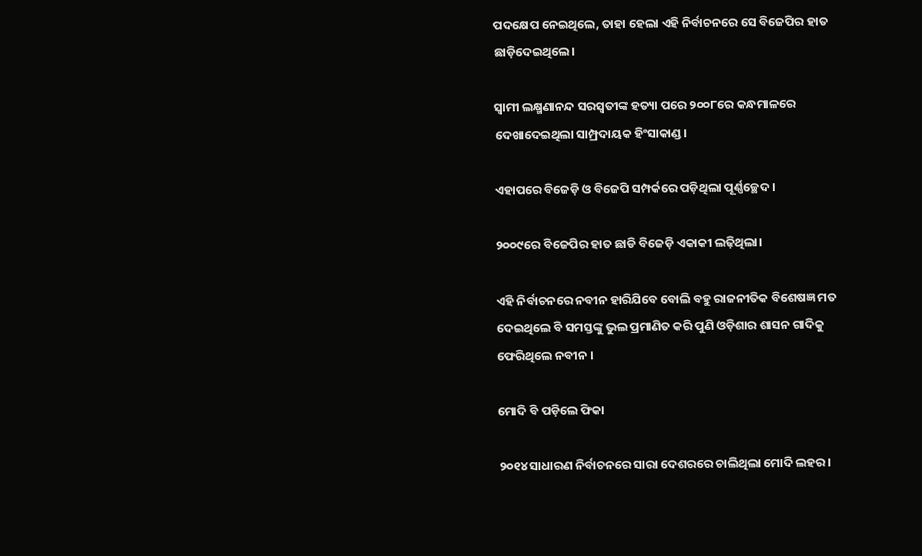ପଦକ୍ଷେପ ନେଇଥିଲେ, ତାହା ହେଲା ଏହି ନିର୍ବାଚନରେ ସେ ବିଜେପିର ହାତ ଛାଡ଼ିଦେଇଥିଲେ।

ସ୍ବାମୀ ଲକ୍ଷ୍ମଣାନନ୍ଦ ସରସ୍ବତୀଙ୍କ ହତ୍ୟା ପରେ ୨୦୦୮ରେ କନ୍ଧମାଳରେ ଦେଖାଦେଇଥିଲା ସାମ୍ପ୍ରଦାୟକ ହିଂସାକାଣ୍ଡ।

ଏହାପରେ ବିଜେଡ଼ି ଓ ବିଜେପି ସମ୍ପର୍କରେ ପଡ଼ିଥିଲା ପୂର୍ଣ୍ଣଚ୍ଛେଦ ।

୨୦୦୯ରେ ବିଜେପିର ହାତ ଛାଡି ବିଜେଡ଼ି ଏକାକୀ ଲଢ଼ିଥିଲା।

ଏହି ନିର୍ବାଚନରେ ନବୀନ ହାରିଯିବେ ବୋଲି ବହୁ ରାଜନୀତିକ ବିଶେଷଜ୍ଞ ମତ ଦେଇଥିଲେ ବି ସମସ୍ତଙ୍କୁ ଭୁଲ ପ୍ରମାଣିତ କରି ପୁଣି ଓଡ଼ିଶାର ଶାସନ ଗାଦିକୁ ଫେରିଥିଲେ ନବୀନ ।

ମୋଦି ବି ପଡ଼ିଲେ ଫିକା

୨୦୧୪ ସାଧାରଣ ନିର୍ବାଚନରେ ସାରା ଦେଶରରେ ଚାଲିଥିଲା ମୋଦି ଲହର।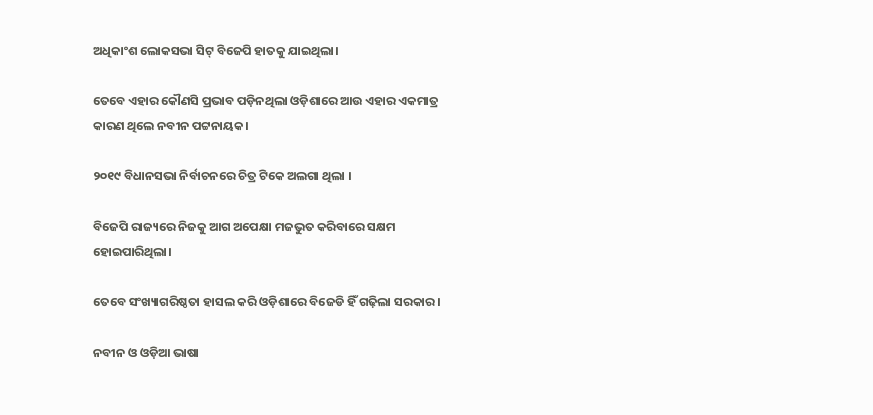ଅଧିକାଂଶ ଲୋକସଭା ସିଟ୍ ବିଜେପି ହାତକୁ ଯାଇଥିଲା।

ତେବେ ଏହାର କୌଣସି ପ୍ରଭାବ ପଡ଼ିନଥିଲା ଓଡ଼ିଶାରେ ଆଉ ଏହାର ଏକମାତ୍ର କାରଣ ଥିଲେ ନବୀନ ପଟ୍ଟନାୟକ।

୨୦୧୯ ବିଧାନସଭା ନିର୍ବାଚନରେ ଚିତ୍ର ଟିକେ ଅଲଗା ଥିଲା ।

ବିଜେପି ରାଜ୍ୟରେ ନିଜକୁ ଆଗ ଅପେକ୍ଷା ମଜଭୁତ କରିବାରେ ସକ୍ଷମ ହୋଇପାରିଥିଲା।

ତେବେ ସଂଖ୍ୟାଗରିଷ୍ଠତା ହାସଲ କରି ଓଡ଼ିଶାରେ ବିଜେଡି ହିଁ ଗଢ଼ିଲା ସରକାର।

ନବୀନ ଓ ଓଡ଼ିଆ ଭାଷା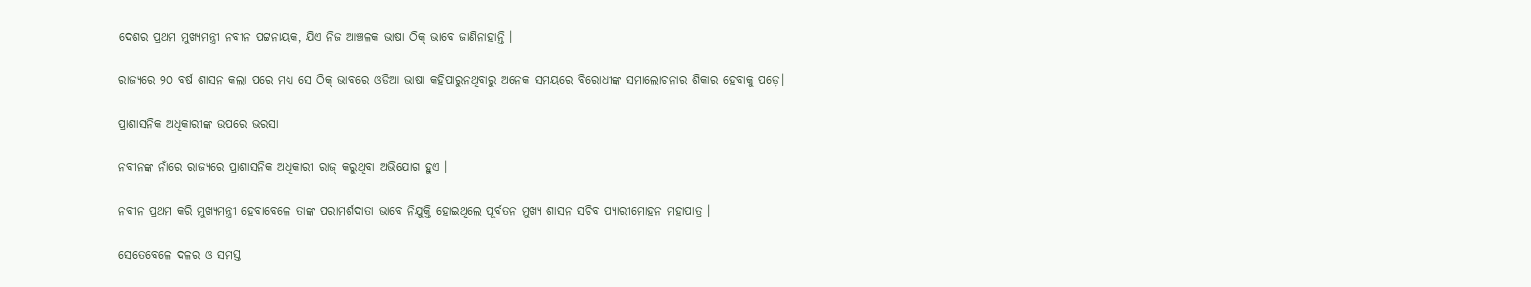ଦେଶର ପ୍ରଥମ ମୁଖ୍ୟମନ୍ତ୍ରୀ ନବୀନ ପଟ୍ଟନାୟକ, ଯିଏ ନିଜ ଆଞ୍ଚଳକ ଭାଷା ଠିକ୍ ଭାବେ ଜାଣିନାହାନ୍ତି ।

ରାଜ୍ୟରେ ୨୦ ବର୍ଷ ଶାସନ କଲା ପରେ ମଧ୍ୟ ସେ ଠିକ୍ ଭାବରେ ଓଡିଆ ଭାଷା କହିପାରୁନଥିବାରୁ ଅନେକ ସମୟରେ ବିରୋଧୀଙ୍କ ସମାଲୋଚନାର ଶିକାର ହେବାକୁ ପଡ଼େ।

ପ୍ରାଶାସନିକ ଅଧିକାରୀଙ୍କ ଉପରେ ଭରସା

ନବୀନଙ୍କ ନାଁରେ ରାଜ୍ୟରେ ପ୍ରାଶାସନିକ ଅଧିକାରୀ ରାଜ୍ କରୁଥିବା ଅଭିଯୋଗ ହୁଏ ।

ନବୀନ ପ୍ରଥମ କରି ମୁଖ୍ୟମନ୍ତ୍ରୀ ହେବାବେଳେ ତାଙ୍କ ପରାମର୍ଶଦାତା ଭାବେ ନିଯୁକ୍ତି ହୋଇଥିଲେ ପୂର୍ବତନ ମୁଖ୍ୟ ଶାସନ ସଚିବ ପ୍ୟାରୀମୋହନ ମହାପାତ୍ର ।

ସେତେବେଳେ ଦଳର ଓ ସମସ୍ତ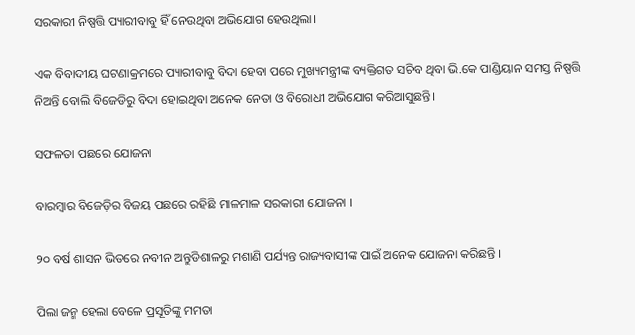ସରକାରୀ ନିଷ୍ପତ୍ତି ପ୍ୟାରୀବାବୁ ହିଁ ନେଉଥିବା ଅଭିଯୋଗ ହେଉଥିଲା।

ଏକ ବିବାଦୀୟ ଘଟଣାକ୍ରମରେ ପ୍ୟାରୀବାବୁ ବିଦା ହେବା ପରେ ମୁଖ୍ୟମନ୍ତ୍ରୀଙ୍କ ବ୍ୟକ୍ତିଗତ ସଚିବ ଥିବା ଭି.କେ ପାଣ୍ଡିୟାନ ସମସ୍ତ ନିଷ୍ପତ୍ତି ନିଅନ୍ତି ବୋଲି ବିଜେଡିରୁ ବିଦା ହୋଇଥିବା ଅନେକ ନେତା ଓ ବିରୋଧୀ ଅଭିଯୋଗ କରିଆସୁଛନ୍ତି।

ସଫଳତା ପଛରେ ଯୋଜନା

ବାରମ୍ବାର ବିଜେଡ଼ିର ବିଜୟ ପଛରେ ରହିଛି ମାଳମାଳ ସରକାରୀ ଯୋଜନା ।

୨୦ ବର୍ଷ ଶାସନ ଭିତରେ ନବୀନ ଅନ୍ତୁଡିଶାଳରୁ ମଶାଣି ପର୍ଯ୍ୟନ୍ତ ରାଜ୍ୟବାସୀଙ୍କ ପାଇଁ ଅନେକ ଯୋଜନା କରିଛନ୍ତି ।

ପିଲା ଜନ୍ମ ହେଲା ବେଳେ ପ୍ରସୂତିଙ୍କୁ ମମତା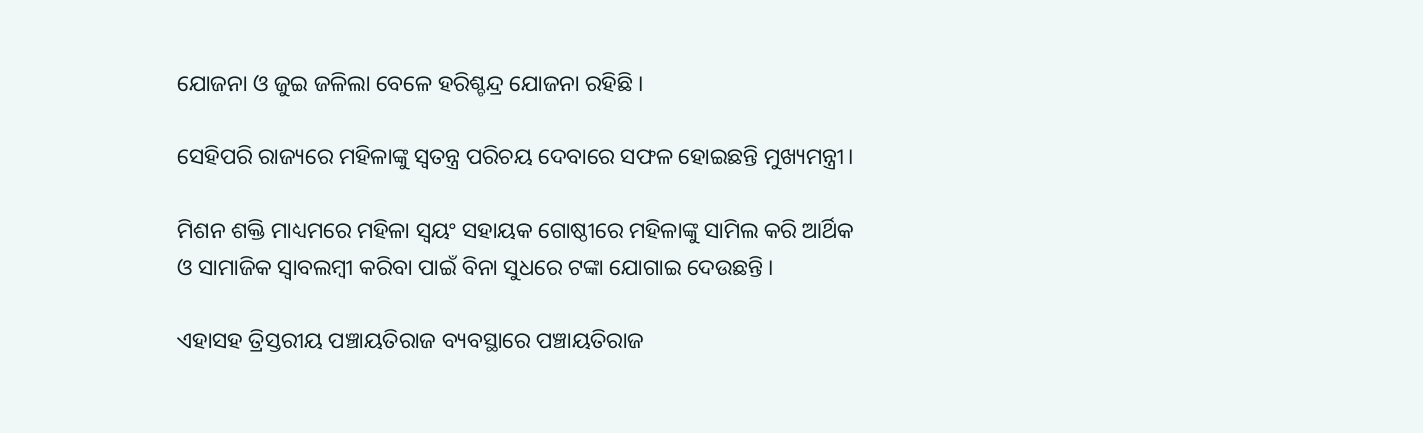ଯୋଜନା ଓ ଜୁଇ ଜଳିଲା ବେଳେ ହରିଶ୍ଚନ୍ଦ୍ର ଯୋଜନା ରହିଛି ।

ସେହିପରି ରାଜ୍ୟରେ ମହିଳାଙ୍କୁ ସ୍ୱତନ୍ତ୍ର ପରିଚୟ ଦେବାରେ ସଫଳ ହୋଇଛନ୍ତି ମୁଖ୍ୟମନ୍ତ୍ରୀ।

ମିଶନ ଶକ୍ତି ମାଧ୍ୟମରେ ମହିଳା ସ୍ୱୟଂ ସହାୟକ ଗୋଷ୍ଠୀରେ ମହିଳାଙ୍କୁ ସାମିଲ କରି ଆର୍ଥିକ ଓ ସାମାଜିକ ସ୍ୱାବଲମ୍ବୀ କରିବା ପାଇଁ ବିନା ସୁଧରେ ଟଙ୍କା ଯୋଗାଇ ଦେଉଛନ୍ତି ।

ଏହାସହ ତ୍ରିସ୍ତରୀୟ ପଞ୍ଚାୟତିରାଜ ବ୍ୟବସ୍ଥାରେ ପଞ୍ଚାୟତିରାଜ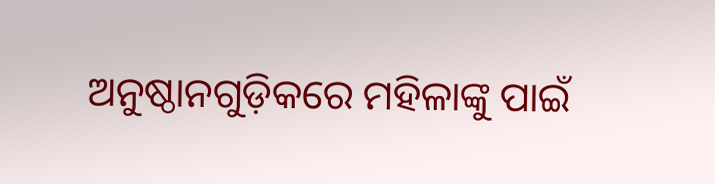ଅନୁଷ୍ଠାନଗୁଡ଼ିକରେ ମହିଳାଙ୍କୁ ପାଇଁ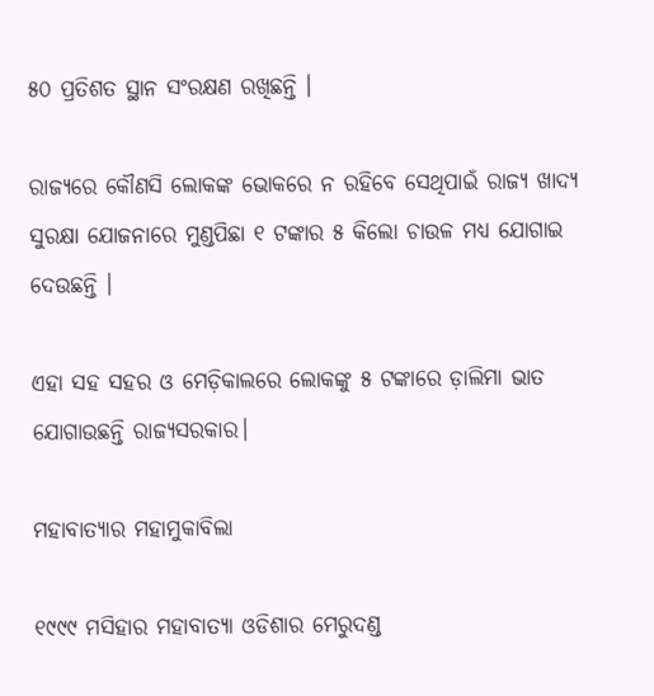୫୦ ପ୍ରତିଶତ ସ୍ଥାନ ସଂରକ୍ଷଣ ରଖିଛନ୍ତି ।

ରାଜ୍ୟରେ କୌଣସି ଲୋକଙ୍କ ଭୋକରେ ନ ରହିବେ ସେଥିପାଇଁ ରାଜ୍ୟ ଖାଦ୍ୟ ସୁରକ୍ଷା ଯୋଜନାରେ ମୁଣ୍ଡପିଛା ୧ ଟଙ୍କାର ୫ କିଲୋ ଚାଉଳ ମଧ୍ୟ ଯୋଗାଇ ଦେଉଛନ୍ତି ।

ଏହା ସହ ସହର ଓ ମେଡ଼ିକାଲରେ ଲୋକଙ୍କୁ ୫ ଟଙ୍କାରେ ଡ଼ାଲିମା ଭାତ ଯୋଗାଉଛନ୍ତି ରାଜ୍ୟସରକାର।

ମହାବାତ୍ୟାର ମହାମୁକାବିଲା

୧୯୯୯ ମସିହାର ମହାବାତ୍ୟା ଓଡିଶାର ମେରୁଦଣ୍ଡ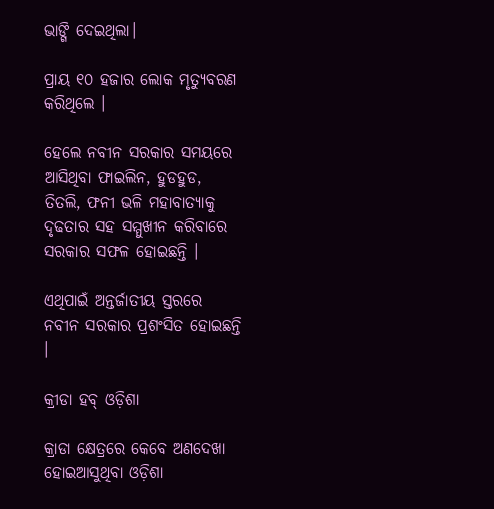ଭାଙ୍ଗି ଦେଇଥିଲା।

ପ୍ରାୟ ୧୦ ହଜାର ଲୋକ ମୃତ୍ୟୁବରଣ କରିଥିଲେ ।

ହେଲେ ନବୀନ ସରକାର ସମୟରେ ଆସିଥିବା ଫାଇଲିନ, ହୁଡହୁଡ, ତିତଲି, ଫନୀ ଭଳି ମହାବାତ୍ୟାକୁ ଦୃଢତାର ସହ ସମ୍ମୁଖୀନ କରିବାରେ ସରକାର ସଫଳ ହୋଇଛନ୍ତି ।

ଏଥିପାଇଁ ଅନ୍ତର୍ଜାତୀୟ ସ୍ତରରେ ନବୀନ ସରକାର ପ୍ରଶଂସିତ ହୋଇଛନ୍ତି ।

କ୍ରୀଡା ହବ୍ ଓଡ଼ିଶା

କ୍ରାଡା କ୍ଷେତ୍ରରେ କେବେ ଅଣଦେଖା ହୋଇଆସୁଥିବା ଓଡ଼ିଶା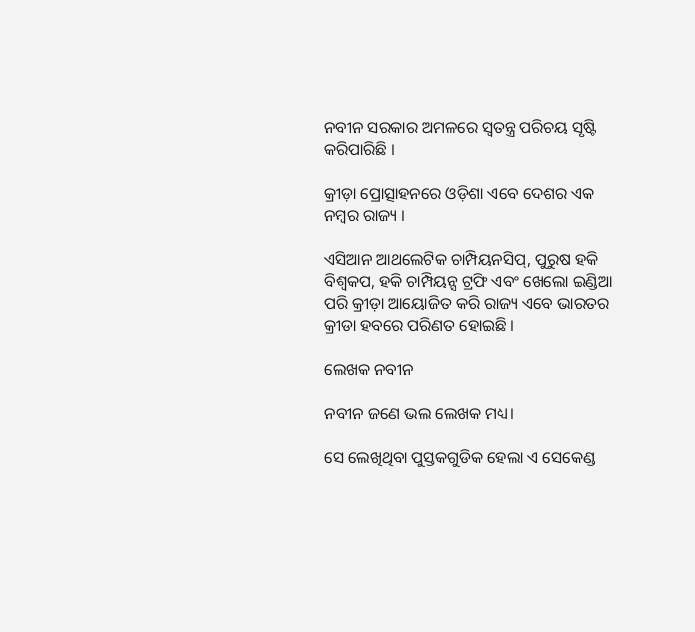ନବୀନ ସରକାର ଅମଳରେ ସ୍ୱତନ୍ତ୍ର ପରିଚୟ ସୃଷ୍ଟି କରିପାରିଛି ।

କ୍ରୀଡ଼ା ପ୍ରୋତ୍ସାହନରେ ଓଡ଼ିଶା ଏବେ ଦେଶର ଏକ ନମ୍ବର ରାଜ୍ୟ ।

ଏସିଆନ ଆଥଲେଟିକ ଚାମ୍ପିୟନସିପ୍‌, ପୁରୁଷ ହକି ବିଶ୍ୱକପ, ହକି ଚାମ୍ପିୟନ୍ସ ଟ୍ରଫି ଏବଂ ଖେଲୋ ଇଣ୍ଡିଆ ପରି କ୍ରୀଡ଼ା ଆୟୋଜିତ କରି ରାଜ୍ୟ ଏବେ ଭାରତର କ୍ରୀଡା ହବରେ ପରିଣତ ହୋଇଛି ।

ଲେଖକ ନବୀନ

ନବୀନ ଜଣେ ଭଲ ଲେଖକ ମଧ୍ୟ।

ସେ ଲେଖିଥିବା ପୁସ୍ତକଗୁଡିକ ହେଲା ଏ ସେକେଣ୍ଡ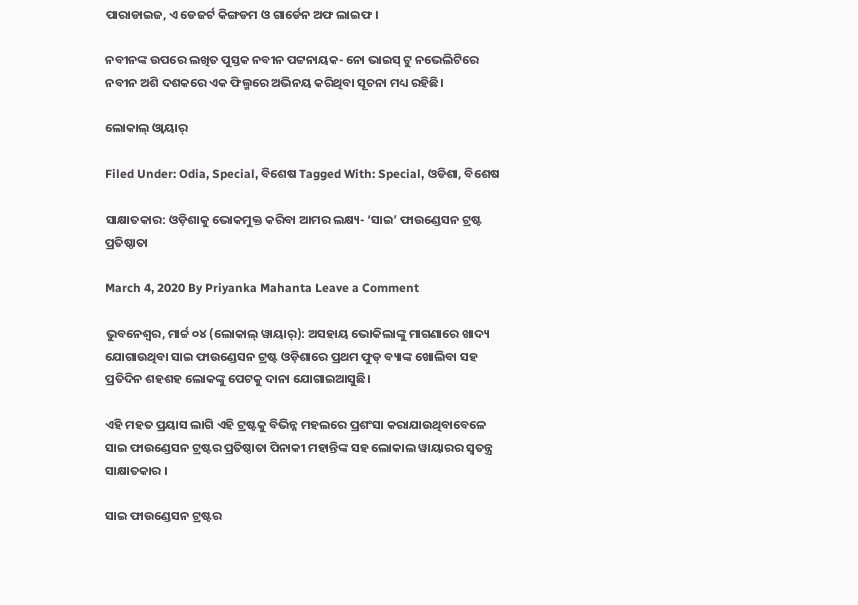ପାରାଡାଇଜ, ଏ ଡେଜର୍ଟ କିଙ୍ଗଡମ ଓ ଗାର୍ଡେନ ଅଫ ଲାଇଫ ।

ନବୀନଙ୍କ ଉପରେ ଲଖିତ ପୁସ୍ତକ ନବୀନ ପଟ୍ଟନାୟକ- ନୋ ଭାଇସ୍ ଟୁ ନଭେଲିଟିରେ ନବୀନ ଅଶି ଦଶକରେ ଏକ ଫିଲ୍ମରେ ଅଭିନୟ କରିଥିବା ସୂଚନା ମଧ୍ୟ ରହିଛି।

ଲୋକାଲ୍ ଓ୍ବାୟାର୍

Filed Under: Odia, Special, ବିଶେଷ Tagged With: Special, ଓଡିଶା, ବିଶେଷ

ସାକ୍ଷାତକାର: ଓଡ଼ିଶାକୁ ଭୋକମୁକ୍ତ କରିବା ଆମର ଲକ୍ଷ୍ୟ- ‘ସାଇ’ ଫାଉଣ୍ଡେସନ ଟ୍ରଷ୍ଟ ପ୍ରତିଷ୍ଠାତା

March 4, 2020 By Priyanka Mahanta Leave a Comment

ଭୁବନେଶ୍ୱର, ମାର୍ଚ୍ଚ ୦୪ (ଲୋକାଲ୍ ୱାୟାର୍): ଅସହାୟ ଭୋକିଲାଙ୍କୁ ମାଗଣାରେ ଖାଦ୍ୟ ଯୋଗାଉଥିବା ସାଇ ଫାଉଣ୍ଡେସନ ଟ୍ରଷ୍ଟ ଓଡ଼ିଶାରେ ପ୍ରଥମ ଫୁଡ୍ ବ୍ୟାଙ୍କ ଖୋଲିବା ସହ ପ୍ରତିଦିନ ଶହଶହ ଲୋକଙ୍କୁ ପେଟକୁ ଦାନା ଯୋଗାଇଆସୁଛି।

ଏହି ମହତ ପ୍ରୟାସ ଲାଗି ଏହି ଟ୍ରଷ୍ଟକୁ ବିଭିନ୍ନ ମହଲରେ ପ୍ରଶଂସା କରାଯାଉଥିବାବେଳେ ସାଇ ଫାଉଣ୍ଡେସନ ଟ୍ରଷ୍ଟର ପ୍ରତିଷ୍ଠାତା ପିନାକୀ ମହାନ୍ତିଙ୍କ ସହ ଲୋକାଲ ୱାୟାରର ସ୍ବତନ୍ତ୍ର ସାକ୍ଷାତକାର ।

ସାଇ ଫାଉଣ୍ଡେସନ ଟ୍ରଷ୍ଟର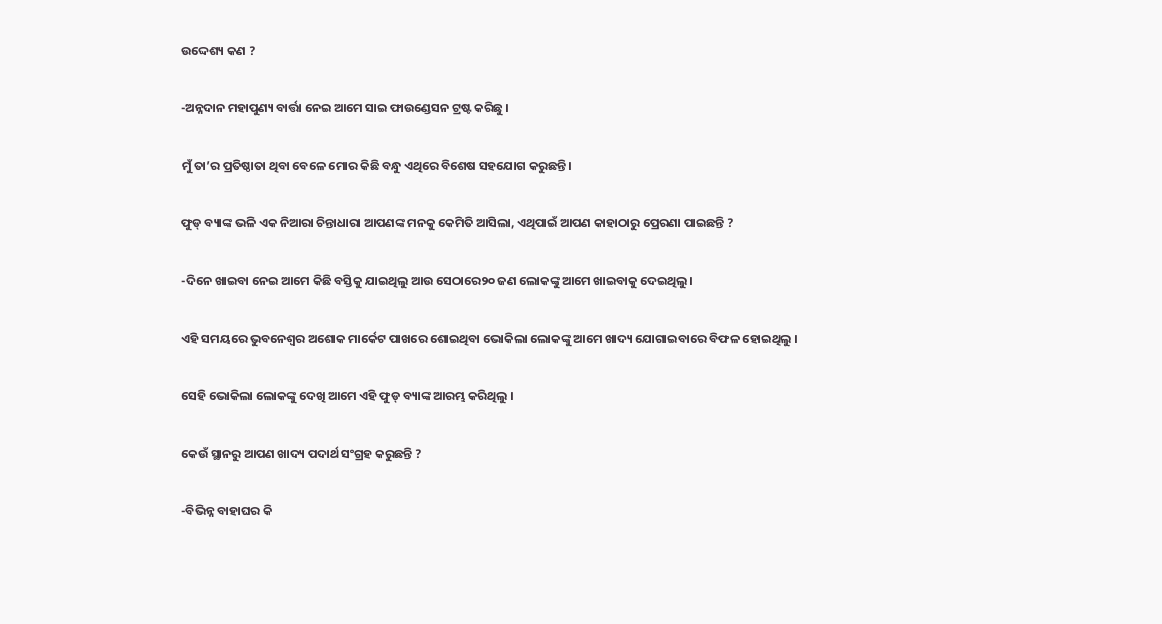ଉଦ୍ଦେଶ୍ୟ କଣ ?

-ଅନ୍ନଦାନ ମହାପୁଣ୍ୟ ବାର୍ତ୍ତା ନେଇ ଆମେ ସାଇ ଫାଉଣ୍ଡେସନ ଟ୍ରଷ୍ଟ କରିଛୁ ।

ମୁଁ ତା’ର ପ୍ରତିଷ୍ଠାତା ଥିବା ବେଳେ ମୋର କିଛି ବନ୍ଧୁ ଏଥିରେ ବିଶେଷ ସହଯୋଗ କରୁଛନ୍ତି ।

ଫୁଡ୍ ବ୍ୟାଙ୍କ ଭଳି ଏକ ନିଆରା ଚିନ୍ତାଧାରା ଆପଣଙ୍କ ମନକୁ କେମିତି ଆସିଲା, ଏଥିପାଇଁ ଆପଣ କାହାଠାରୁ ପ୍ରେରଣା ପାଇଛନ୍ତି ?

-ଦିନେ ଖାଇବା ନେଇ ଆମେ କିଛି ବସ୍ତିକୁ ଯାଇଥିଲୁ ଆଉ ସେଠାରେ୨୦ ଜଣ ଲୋକଙ୍କୁ ଆମେ ଖାଇବାକୁ ଦେଇଥିଲୁ।

ଏହି ସମୟରେ ଭୁବନେଶ୍ବର ଅଶୋକ ମାର୍କେଟ ପାଖରେ ଶୋଇଥିବା ଭୋକିଲା ଲୋକଙ୍କୁ ଆମେ ଖାଦ୍ୟ ଯୋଗାଇବାରେ ବିଫଳ ହୋଇଥିଲୁ ।

ସେହି ଭୋକିଲା ଲୋକଙ୍କୁ ଦେଖି ଆମେ ଏହି ଫୁଡ୍ ବ୍ୟାଙ୍କ ଆରମ୍ଭ କରିଥିଲୁ ।

କେଉଁ ସ୍ଥାନରୁ ଆପଣ ଖାଦ୍ୟ ପଦାର୍ଥ ସଂଗ୍ରହ କରୁଛନ୍ତି ?

-ବିଭିନ୍ନ ବାହାଘର କି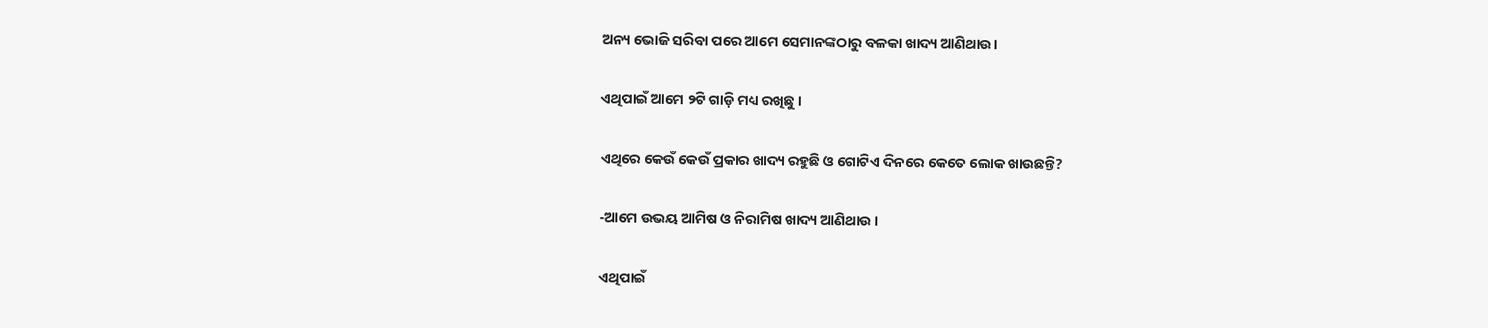ଅନ୍ୟ ଭୋଜି ସରିବା ପରେ ଆମେ ସେମାନଙ୍କଠାରୁ ବଳକା ଖାଦ୍ୟ ଆଣିଥାଉ।

ଏଥିପାଇଁ ଆମେ ୨ଟି ଗାଡ଼ି ମଧ୍ୟ ରଖିଛୁ ।

ଏଥିରେ କେଉଁ କେଉଁ ପ୍ରକାର ଖାଦ୍ୟ ରହୁଛି ଓ ଗୋଟିଏ ଦିନରେ କେତେ ଲୋକ ଖାଉଛନ୍ତି?

-ଆମେ ଉଭୟ ଆମିଷ ଓ ନିରାମିଷ ଖାଦ୍ୟ ଆଣିଥାଉ ।

ଏଥିପାଇଁ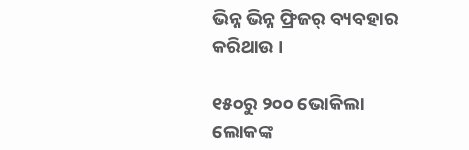ଭିନ୍ନ ଭିନ୍ନ ଫ୍ରିଜର୍ ବ୍ୟବହାର କରିଥାଉ ।

୧୫୦ରୁ ୨୦୦ ଭୋକିଲା ଲୋକଙ୍କ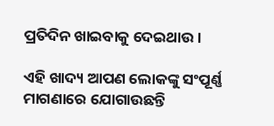ପ୍ରତିଦିନ ଖାଇବାକୁ ଦେଇଥାଉ ।

ଏହି ଖାଦ୍ୟ ଆପଣ ଲୋକଙ୍କୁ ସଂପୂର୍ଣ୍ଣ ମାଗଣାରେ ଯୋଗାଉଛନ୍ତି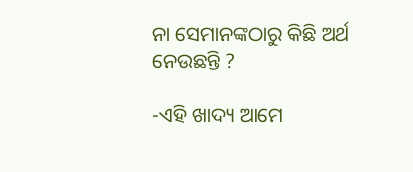ନା ସେମାନଙ୍କଠାରୁ କିଛି ଅର୍ଥ ନେଉଛନ୍ତି ?

-ଏହି ଖାଦ୍ୟ ଆମେ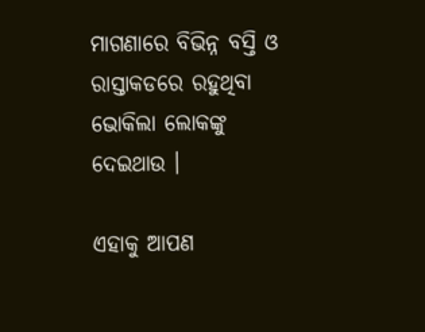ମାଗଣାରେ ବିଭିନ୍ନ ବସ୍ତି ଓ ରାସ୍ତାକଡରେ ରହୁଥିବା ଭୋକିଲା ଲୋକଙ୍କୁ ଦେଇଥାଉ ।

ଏହାକୁ ଆପଣ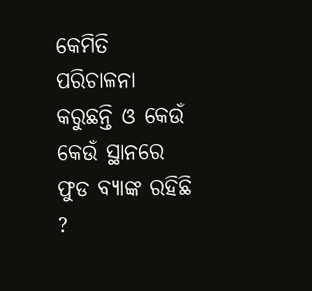କେମିତି ପରିଚାଳନା କରୁଛନ୍ତି ଓ କେଉଁ କେଉଁ ସ୍ଥାନରେ ଫୁଡ ବ୍ୟାଙ୍କ ରହିଛି ?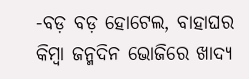-ବଡ଼ ବଡ଼ ହୋଟେଲ, ବାହାଘର କିମ୍ବା ଜନ୍ମଦିନ ଭୋଜିରେ ଖାଦ୍ୟ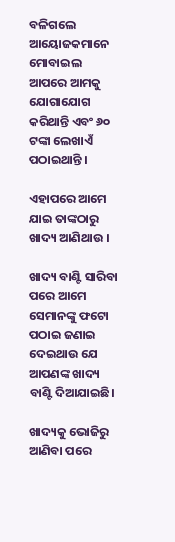ବଳିଗଲେ ଆୟୋଜକମାନେ ମୋବାଇଲ ଆପରେ ଆମକୁ ଯୋଗାଯୋଗ କରିଥାନ୍ତି ଏବଂ ୬୦ ଟଙ୍କା ଲେଖାଏଁ ପଠାଇଥାନ୍ତି ।

ଏହାପରେ ଆମେ ଯାଇ ତାଙ୍କଠାରୁ ଖାଦ୍ୟ ଆଣିଥାଉ ।

ଖାଦ୍ୟ ବାଣ୍ଟି ସାରିବା ପରେ ଆମେ ସେମାନଙ୍କୁ ଫଟୋ ପଠାଇ ଜଣାଇ ଦେଇଥାଉ ଯେ ଆପଣଙ୍କ ଖାଦ୍ୟ ବାଣ୍ଟି ଦିଆଯାଇଛି।

ଖାଦ୍ୟକୁ ଭୋଜିରୁ ଆଣିବା ପରେ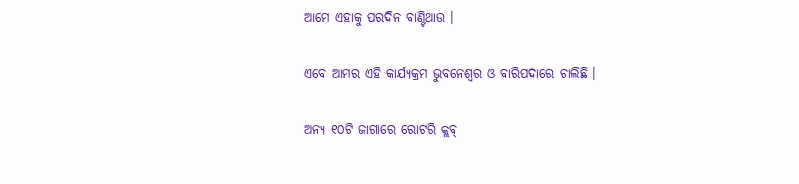ଆମେ ଏହାକୁ ପରଦିନ ବାଣ୍ଟିଥାଉ ।

ଏବେ ଆମର ଏହି କାର୍ଯ୍ୟକ୍ରମ ଭୁବନେଶ୍ୱର ଓ ବାରିପଦାରେ ଚାଲିଛି ।

ଅନ୍ୟ ୧୦ଟି ଜାଗାରେ ରୋଟରି କ୍ଲବ୍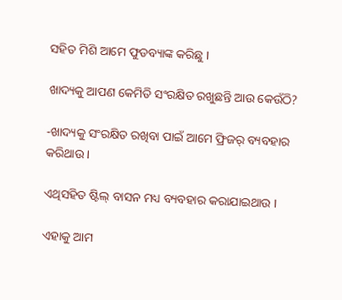ସହିତ ମିଶି ଆମେ ଫୁଡବ୍ୟାଙ୍କ କରିଛୁ ।

ଖାଦ୍ୟକୁ ଆପଣ କେମିତି ସଂରକ୍ଷିତ ରଖୁଛନ୍ତି ଆଉ କେଉଁଠି?

-ଖାଦ୍ୟକୁ ସଂରକ୍ଷିତ ରଖିବା ପାଇଁ ଆମେ ଫ୍ରିଜର୍ ବ୍ୟବହାର କରିଥାଉ ।

ଏଥିସହିତ ଷ୍ଟିଲ୍ ବାସନ ମଧ୍ୟ ବ୍ୟବହାର କରାଯାଇଥାଉ ।

ଏହାକୁ ଆମ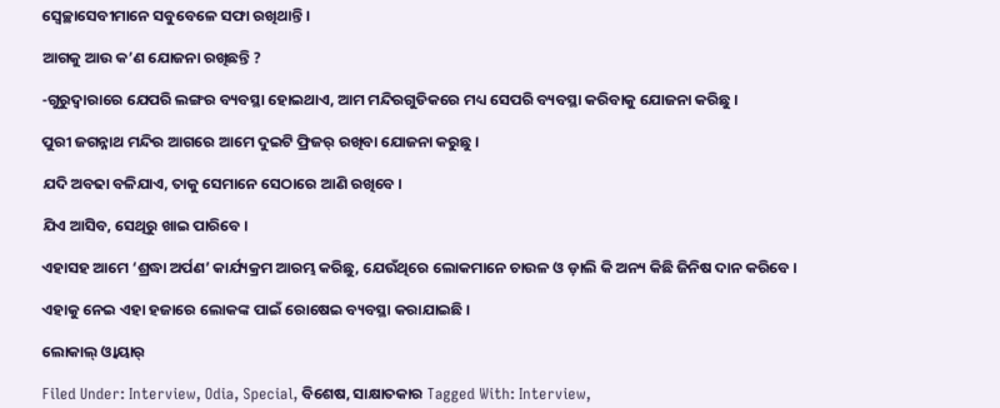ସ୍ବେଚ୍ଛାସେବୀମାନେ ସବୁବେଳେ ସଫା ରଖିଥାନ୍ତି ।

ଆଗକୁ ଆଉ କ’ଣ ଯୋଜନା ରଖିଛନ୍ତି ?

-ଗୁରୁଦ୍ୱାରାରେ ଯେପରି ଲଙ୍ଗର ବ୍ୟବସ୍ଥା ହୋଇଥାଏ, ଆମ ମନ୍ଦିରଗୁଡିକରେ ମଧ୍ୟ ସେପରି ବ୍ୟବସ୍ଥା କରିବାକୁ ଯୋଜନା କରିଛୁ ।

ପୁରୀ ଜଗନ୍ନାଥ ମନ୍ଦିର ଆଗରେ ଆମେ ଦୁଇଟି ଫ୍ରିଜର୍ ରଖିବା ଯୋଜନା କରୁଛୁ ।

ଯଦି ଅବଢା ବଳିଯାଏ, ତାକୁ ସେମାନେ ସେଠାରେ ଆଣି ରଖିବେ ।

ଯିଏ ଆସିବ, ସେଥିରୁ ଖାଇ ପାରିବେ ।

ଏହାସହ ଆମେ ‘ଶ୍ରଦ୍ଧା ଅର୍ପଣ’ କାର୍ଯ୍ୟକ୍ରମ ଆରମ୍ଭ କରିଛୁ, ଯେଉଁଥିରେ ଲୋକମାନେ ଚାଉଳ ଓ ଡ଼ାଲି କି ଅନ୍ୟ କିଛି ଜିନିଷ ଦାନ କରିବେ ।

ଏହାକୁ ନେଇ ଏହା ହଜାରେ ଲୋକଙ୍କ ପାଇଁ ରୋଷେଇ ବ୍ୟବସ୍ଥା କରାଯାଇଛି ।

ଲୋକାଲ୍ ଓ୍ବାୟାର୍

Filed Under: Interview, Odia, Special, ବିଶେଷ, ସାକ୍ଷାତକାର Tagged With: Interview,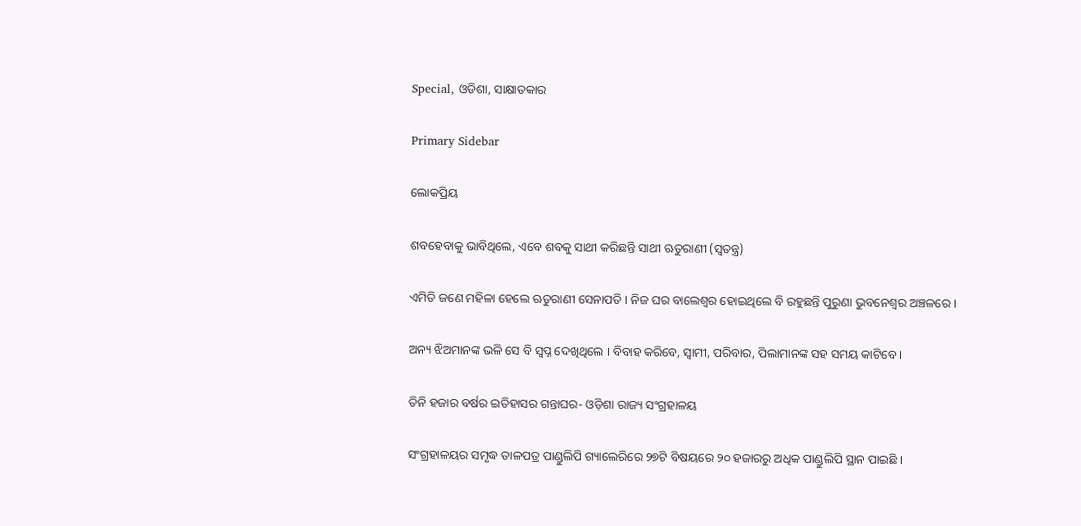Special, ଓଡିଶା, ସାକ୍ଷାତକାର

Primary Sidebar

ଲୋକପ୍ରିୟ

ଶବହେବାକୁ ଭାବିଥିଲେ, ଏବେ ଶବକୁ ସାଥୀ କରିଛନ୍ତି ସାଥୀ ଋତୁରାଣୀ (ସ୍ୱତନ୍ତ୍ର)

ଏମିତି ଜଣେ ମହିଳା ହେଲେ ଋତୁରାଣୀ ସେନାପତି । ନିଜ ଘର ବାଲେଶ୍ୱର ହୋଇଥିଲେ ବି ରହୁଛନ୍ତି ପୁରୁଣା ଭୁବନେଶ୍ୱର ଅଞ୍ଚଳରେ ।

ଅନ୍ୟ ଝିଅମାନଙ୍କ ଭଳି ସେ ବି ସ୍ୱପ୍ନ ଦେଖିଥିଲେ । ବିବାହ କରିବେ, ସ୍ୱାମୀ, ପରିବାର, ପିଲାମାନଙ୍କ ସହ ସମୟ କାଟିବେ ।

ତିନି ହଜାର ବର୍ଷର ଇତିହାସର ଗନ୍ତାଘର- ଓଡ଼ିଶା ରାଜ୍ୟ ସଂଗ୍ରହାଳୟ

ସଂଗ୍ରହାଳୟର ସମୃଦ୍ଧ ତାଳପତ୍ର ପାଣ୍ଡୁଲିପି ଗ୍ୟାଲେରିରେ ୨୭ଟି ବିଷୟରେ ୨୦ ହଜାରରୁ ଅଧିକ ପାଣ୍ଡୁଲିପି ସ୍ଥାନ ପାଇଛି ।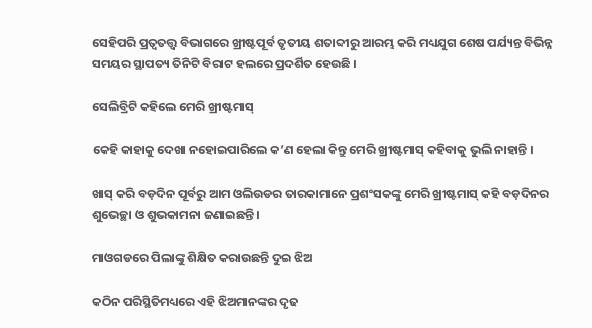ସେହିପରି ପ୍ରତ୍ୱତତ୍ତ୍ୱ ବିଭାଗରେ ଖ୍ରୀଷ୍ଟପୂର୍ବ ତୃତୀୟ ଶତାବ୍ଦୀରୁ ଆରମ୍ଭ କରି ମଧ୍ୟଯୁଗ ଶେଷ ପର୍ଯ୍ୟନ୍ତ ବିଭିନ୍ନ ସମୟର ସ୍ଥାପତ୍ୟ ତିନିଟି ବିରାଟ ହଲରେ ପ୍ରଦର୍ଶିତ ହେଉଛି ।

ସେଲିବ୍ରିଟି କହିଲେ ମେରି ଖ୍ରୀଷ୍ଟମାସ୍

କେହି କାହାକୁ ଦେଖା ନହୋଇପାରିଲେ କ’ଣ ହେଲା କିନ୍ତୁ ମେରି ଖ୍ରୀଷ୍ଟମାସ୍ କହିବାକୁ ଭୁଲି ନାହାନ୍ତି ।

ଖାସ୍ କରି ବଡ଼ଦିନ ପୂର୍ବରୁ ଆମ ଓଲିଉଡର ତାରକାମାନେ ପ୍ରଶଂସକଙ୍କୁ ମେରି ଖ୍ରୀଷ୍ଟମାସ୍ କହି ବଡ଼ଦିନର ଶୁଭେଚ୍ଛା ଓ ଶୁଭକାମନା ଜଣାଇଛନ୍ତି ।

ମାଓଗଡରେ ପିଲାଙ୍କୁ ଶିକ୍ଷିତ କରାଉଛନ୍ତି ଦୁଇ ଝିଅ

କଠିନ ପରିସ୍ଥିତିମଧ୍ୟରେ ଏହି ଝିଅମାନଙ୍କର ଦୃଢ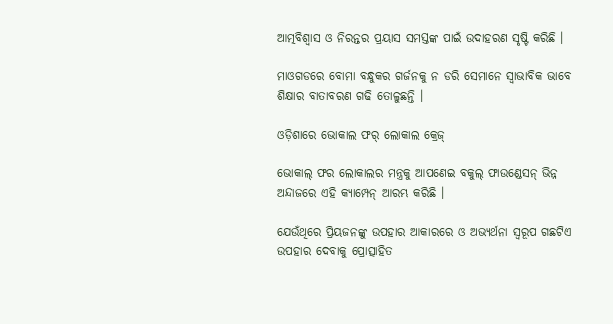ଆତ୍ମବିଶ୍ୱାସ ଓ ନିରନ୍ତର ପ୍ରୟାସ ସମସ୍ତଙ୍କ ପାଇଁ ଉଦାହରଣ ସୃଷ୍ଟି କରିଛି ।

ମାଓଗଡରେ ବୋମା ବନ୍ଧୁକର ଗର୍ଜନକୁ ନ ଡରି ସେମାନେ ସ୍ୱାଭାବିକ ଭାବେ ଶିକ୍ଷାର ବାତାବରଣ ଗଢି ତୋଳୁଛନ୍ତି ।

ଓଡ଼ିଶାରେ ଭୋକାଲ ଫର୍ ଲୋକାଲ କ୍ରେଜ୍

ଭୋକାଲ୍ ଫର ଲୋକାଲର ମନ୍ତ୍ରକୁ ଆପଣେଇ ବକୁଲ୍ ଫାଉଣ୍ଡେସନ୍ ଭିନ୍ନ ଅନ୍ଦାଜରେ ଏହି କ୍ୟାମ୍ପେନ୍ ଆରମ୍ଭ କରିଛି ।

ଯେଉଁଥିରେ ପ୍ରିୟଜନଙ୍କୁ ଉପହାର ଆକାରରେ ଓ ଅଭ୍ୟର୍ଥନା ସ୍ୱରୂପ ଗଛଟିଏ ଉପହାର ଦେବାକୁ ପ୍ରୋତ୍ସାହିତ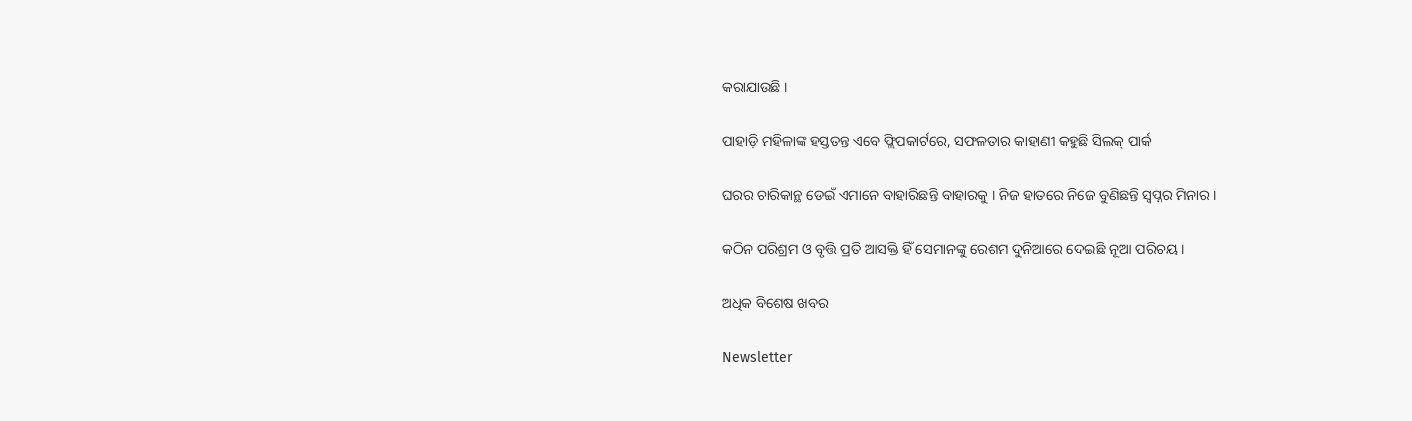କରାଯାଉଛି ।

ପାହାଡ଼ି ମହିଳାଙ୍କ ହସ୍ତତନ୍ତ ଏବେ ଫ୍ଲିପକାର୍ଟରେ, ସଫଳତାର କାହାଣୀ କହୁଛି ସିଲକ୍ ପାର୍କ

ଘରର ଚାରିକାନ୍ଥ ଡେଇଁ ଏମାନେ ବାହାରିଛନ୍ତି ବାହାରକୁ । ନିଜ ହାତରେ ନିଜେ ବୁଣିଛନ୍ତି ସ୍ୱପ୍ନର ମିନାର ।

କଠିନ ପରିଶ୍ରମ ଓ ବୃତ୍ତି ପ୍ରତି ଆସକ୍ତି ହିଁ ସେମାନଙ୍କୁ ରେଶମ ଦୁନିଆରେ ଦେଇଛି ନୂଆ ପରିଚୟ ।

ଅଧିକ ବିଶେଷ ଖବର

Newsletter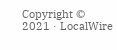Copyright © 2021 · LocalWire